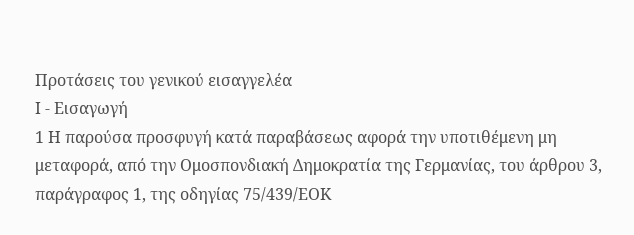Προτάσεις του γενικού εισαγγελέα
Ι - Εισαγωγή
1 Η παρούσα προσφυγή κατά παραβάσεως αφορά την υποτιθέμενη μη μεταφορά, από την Ομοσπονδιακή Δημοκρατία της Γερμανίας, του άρθρου 3, παράγραφος 1, της οδηγίας 75/439/ΕΟΚ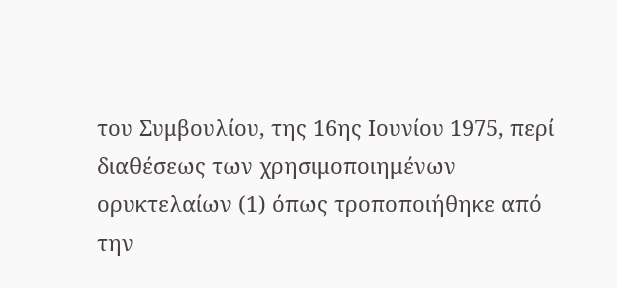του Συμβουλίου, της 16ης Ιουνίου 1975, περί διαθέσεως των χρησιμοποιημένων ορυκτελαίων (1) όπως τροποποιήθηκε από την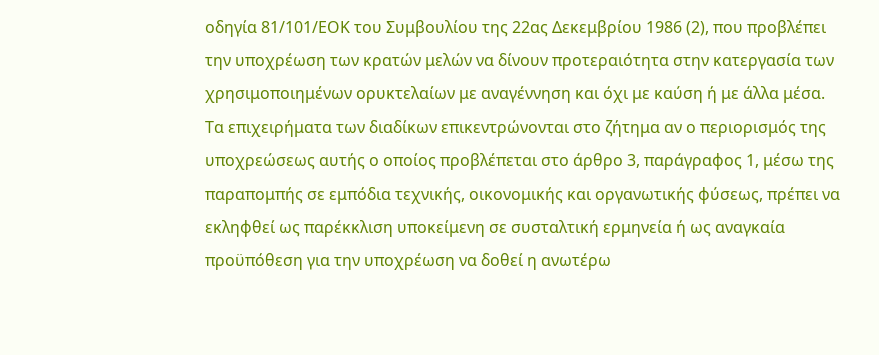οδηγία 81/101/ΕΟΚ του Συμβουλίου της 22ας Δεκεμβρίου 1986 (2), που προβλέπει την υποχρέωση των κρατών μελών να δίνουν προτεραιότητα στην κατεργασία των χρησιμοποιημένων ορυκτελαίων με αναγέννηση και όχι με καύση ή με άλλα μέσα. Τα επιχειρήματα των διαδίκων επικεντρώνονται στο ζήτημα αν ο περιορισμός της υποχρεώσεως αυτής ο οποίος προβλέπεται στο άρθρο 3, παράγραφος 1, μέσω της παραπομπής σε εμπόδια τεχνικής, οικονομικής και οργανωτικής φύσεως, πρέπει να εκληφθεί ως παρέκκλιση υποκείμενη σε συσταλτική ερμηνεία ή ως αναγκαία προϋπόθεση για την υποχρέωση να δοθεί η ανωτέρω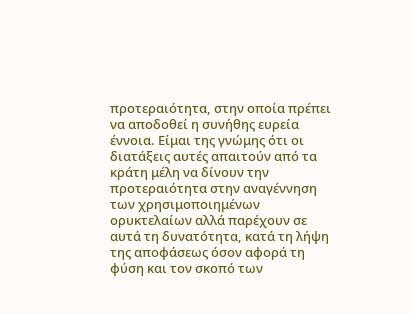προτεραιότητα, στην οποία πρέπει να αποδοθεί η συνήθης ευρεία έννοια. Είμαι της γνώμης ότι οι διατάξεις αυτές απαιτούν από τα κράτη μέλη να δίνουν την προτεραιότητα στην αναγέννηση των χρησιμοποιημένων ορυκτελαίων αλλά παρέχουν σε αυτά τη δυνατότητα, κατά τη λήψη της αποφάσεως όσον αφορά τη φύση και τον σκοπό των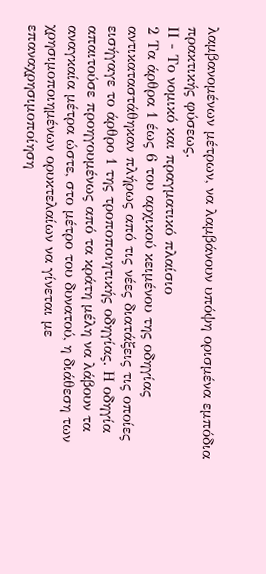λαμβανομένων μέτρων, να λαμβάνουν υπόψη ορισμένα εμπόδια πρακτικής φύσεως.
ΙΙ - Το νομικό και πραγματικό πλαίσιο
2 Τα άρθρα 1 έως 6 του αρχικού κειμένου της οδηγίας αντικαταστάθηκαν πλήρως από τις νέες διατάξεις τις οποίες εισήγαγε το άρθρο 1 της τροποποιητικής οδηγίας. Η οδηγία απαιτούσε προηγουμένως από τα κράτη μέλη να λάβουν τα αναγκαία μέτρα ώστε, στο μέτρο του δυνατού, η διάθεση των χρησιμοποιημένων ορυκτελαίων να γίνεται με επαναχρησιμοποίηση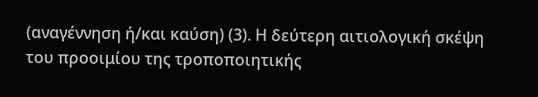(αναγέννηση ή/και καύση) (3). Η δεύτερη αιτιολογική σκέψη του προοιμίου της τροποποιητικής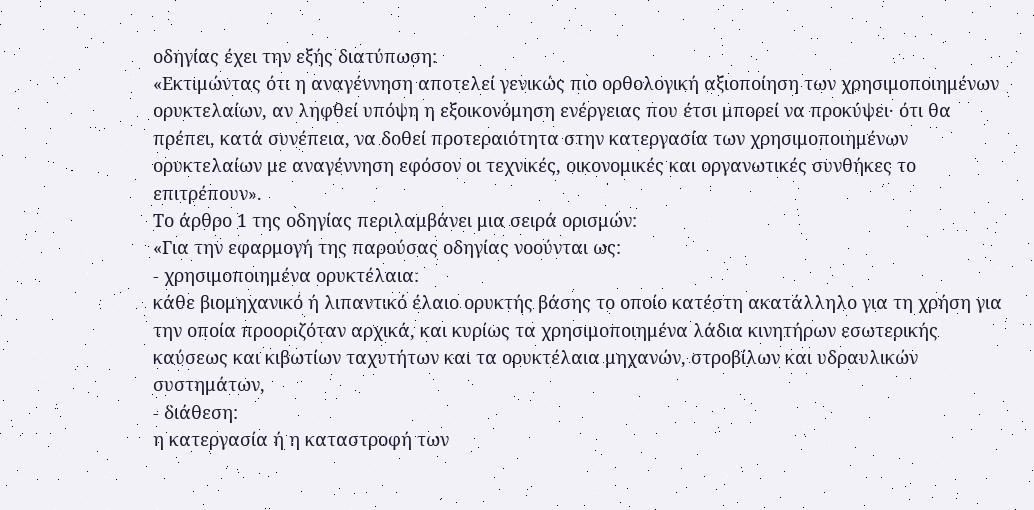οδηγίας έχει την εξής διατύπωση:
«Εκτιμώντας ότι η αναγέννηση αποτελεί γενικώς πιο ορθολογική αξιοποίηση των χρησιμοποιημένων ορυκτελαίων, αν ληφθεί υπόψη η εξοικονόμηση ενέργειας που έτσι μπορεί να προκύψει· ότι θα πρέπει, κατά συνέπεια, να δοθεί προτεραιότητα στην κατεργασία των χρησιμοποιημένων ορυκτελαίων με αναγέννηση εφόσον οι τεχνικές, οικονομικές και οργανωτικές συνθήκες το επιτρέπουν».
Το άρθρο 1 της οδηγίας περιλαμβάνει μια σειρά ορισμών:
«Για την εφαρμογή της παρούσας οδηγίας νοούνται ως:
- χρησιμοποιημένα ορυκτέλαια:
κάθε βιομηχανικό ή λιπαντικό έλαιο ορυκτής βάσης το οποίο κατέστη ακατάλληλο για τη χρήση για την οποία προοριζόταν αρχικά, και κυρίως τα χρησιμοποιημένα λάδια κινητήρων εσωτερικής καύσεως και κιβωτίων ταχυτήτων και τα ορυκτέλαια μηχανών, στροβίλων και υδραυλικών συστημάτων,
- διάθεση:
η κατεργασία ή η καταστροφή των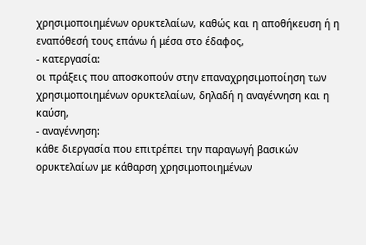χρησιμοποιημένων ορυκτελαίων, καθώς και η αποθήκευση ή η εναπόθεσή τους επάνω ή μέσα στο έδαφος,
- κατεργασία:
οι πράξεις που αποσκοπούν στην επαναχρησιμοποίηση των χρησιμοποιημένων ορυκτελαίων, δηλαδή η αναγέννηση και η καύση,
- αναγέννηση:
κάθε διεργασία που επιτρέπει την παραγωγή βασικών ορυκτελαίων με κάθαρση χρησιμοποιημένων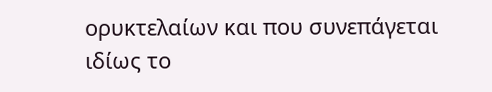ορυκτελαίων και που συνεπάγεται ιδίως το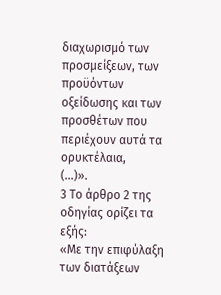διαχωρισμό των προσμείξεων, των προϋόντων οξείδωσης και των προσθέτων που περιέχουν αυτά τα ορυκτέλαια,
(...)».
3 Το άρθρο 2 της οδηγίας ορίζει τα εξής:
«Με την επιφύλαξη των διατάξεων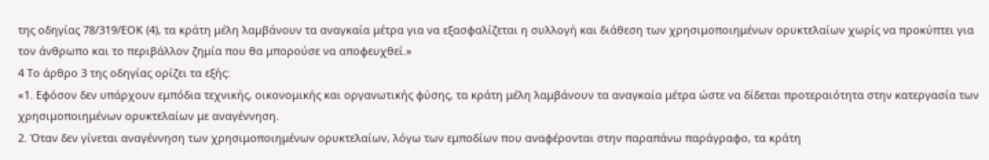της οδηγίας 78/319/ΕΟΚ (4), τα κράτη μέλη λαμβάνουν τα αναγκαία μέτρα για να εξασφαλίζεται η συλλογή και διάθεση των χρησιμοποιημένων ορυκτελαίων χωρίς να προκύπτει για τον άνθρωπο και το περιβάλλον ζημία που θα μπορούσε να αποφευχθεί.»
4 Το άρθρο 3 της οδηγίας ορίζει τα εξής:
«1. Εφόσον δεν υπάρχουν εμπόδια τεχνικής, οικονομικής και οργανωτικής φύσης, τα κράτη μέλη λαμβάνουν τα αναγκαία μέτρα ώστε να δίδεται προτεραιότητα στην κατεργασία των χρησιμοποιημένων ορυκτελαίων με αναγέννηση.
2. Όταν δεν γίνεται αναγέννηση των χρησιμοποιημένων ορυκτελαίων, λόγω των εμποδίων που αναφέρονται στην παραπάνω παράγραφο, τα κράτη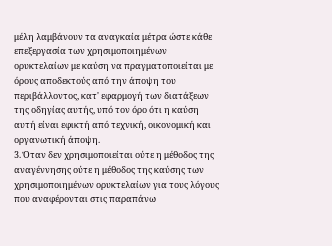μέλη λαμβάνουν τα αναγκαία μέτρα ώστε κάθε επεξεργασία των χρησιμοποιημένων ορυκτελαίων με καύση να πραγματοποιείται με όρους αποδεκτούς από την άποψη του περιβάλλοντος, κατ' εφαρμογή των διατάξεων της οδηγίας αυτής, υπό τον όρο ότι η καύση αυτή είναι εφικτή από τεχνική, οικονομική και οργανωτική άποψη.
3. Όταν δεν χρησιμοποιείται ούτε η μέθοδος της αναγέννησης ούτε η μέθοδος της καύσης των χρησιμοποιημένων ορυκτελαίων για τους λόγους που αναφέρονται στις παραπάνω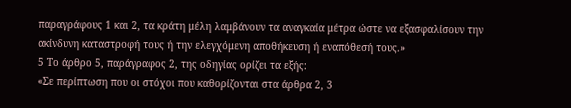παραγράφους 1 και 2, τα κράτη μέλη λαμβάνουν τα αναγκαία μέτρα ώστε να εξασφαλίσουν την ακίνδυνη καταστροφή τους ή την ελεγχόμενη αποθήκευση ή εναπόθεσή τους.»
5 Το άρθρο 5, παράγραφος 2, της οδηγίας ορίζει τα εξής:
«Σε περίπτωση που οι στόχοι που καθορίζονται στα άρθρα 2, 3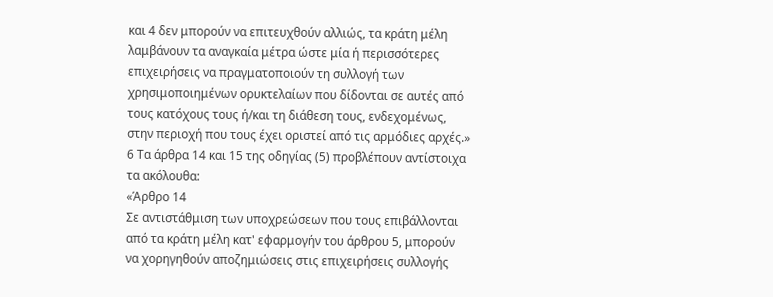και 4 δεν μπορούν να επιτευχθούν αλλιώς, τα κράτη μέλη λαμβάνουν τα αναγκαία μέτρα ώστε μία ή περισσότερες επιχειρήσεις να πραγματοποιούν τη συλλογή των χρησιμοποιημένων ορυκτελαίων που δίδονται σε αυτές από τους κατόχους τους ή/και τη διάθεση τους, ενδεχομένως, στην περιοχή που τους έχει οριστεί από τις αρμόδιες αρχές.»
6 Τα άρθρα 14 και 15 της οδηγίας (5) προβλέπουν αντίστοιχα τα ακόλουθα:
«Άρθρο 14
Σε αντιστάθμιση των υποχρεώσεων που τους επιβάλλονται από τα κράτη μέλη κατ' εφαρμογήν του άρθρου 5, μπορούν να χορηγηθούν αποζημιώσεις στις επιχειρήσεις συλλογής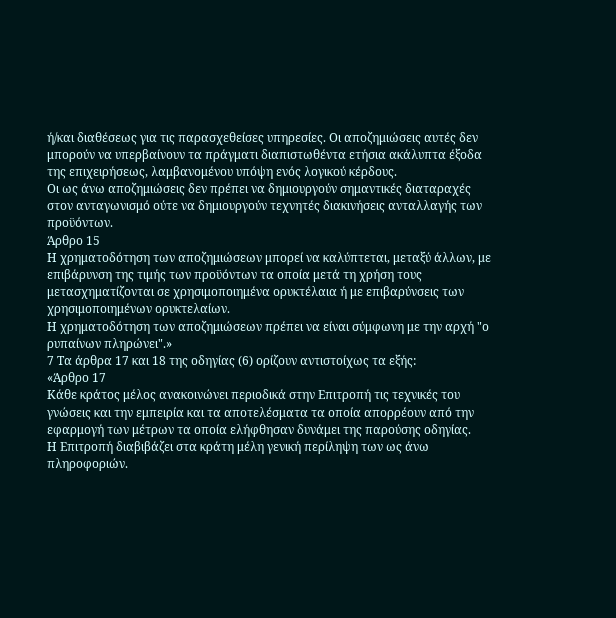ή/και διαθέσεως για τις παρασχεθείσες υπηρεσίες. Οι αποζημιώσεις αυτές δεν μπορούν να υπερβαίνουν τα πράγματι διαπιστωθέντα ετήσια ακάλυπτα έξοδα της επιχειρήσεως, λαμβανομένου υπόψη ενός λογικού κέρδους.
Οι ως άνω αποζημιώσεις δεν πρέπει να δημιουργούν σημαντικές διαταραχές στον ανταγωνισμό ούτε να δημιουργούν τεχνητές διακινήσεις ανταλλαγής των προϋόντων.
Άρθρο 15
Η χρηματοδότηση των αποζημιώσεων μπορεί να καλύπτεται, μεταξύ άλλων, με επιβάρυνση της τιμής των προϋόντων τα οποία μετά τη χρήση τους μετασχηματίζονται σε χρησιμοποιημένα ορυκτέλαια ή με επιβαρύνσεις των χρησιμοποιημένων ορυκτελαίων.
Η χρηματοδότηση των αποζημιώσεων πρέπει να είναι σύμφωνη με την αρχή "ο ρυπαίνων πληρώνει".»
7 Τα άρθρα 17 και 18 της οδηγίας (6) ορίζουν αντιστοίχως τα εξής:
«Άρθρο 17
Κάθε κράτος μέλος ανακοινώνει περιοδικά στην Επιτροπή τις τεχνικές του γνώσεις και την εμπειρία και τα αποτελέσματα τα οποία απορρέουν από την εφαρμογή των μέτρων τα οποία ελήφθησαν δυνάμει της παρούσης οδηγίας.
Η Επιτροπή διαβιβάζει στα κράτη μέλη γενική περίληψη των ως άνω πληροφοριών.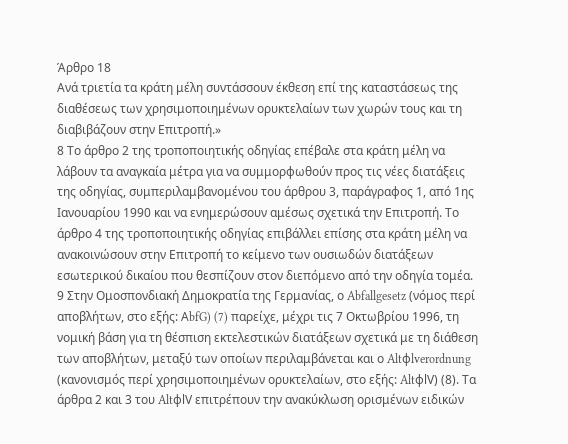Άρθρο 18
Ανά τριετία τα κράτη μέλη συντάσσουν έκθεση επί της καταστάσεως της διαθέσεως των χρησιμοποιημένων ορυκτελαίων των χωρών τους και τη διαβιβάζουν στην Επιτροπή.»
8 Το άρθρο 2 της τροποποιητικής οδηγίας επέβαλε στα κράτη μέλη να λάβουν τα αναγκαία μέτρα για να συμμορφωθούν προς τις νέες διατάξεις της οδηγίας, συμπεριλαμβανομένου του άρθρου 3, παράγραφος 1, από 1ης Ιανουαρίου 1990 και να ενημερώσουν αμέσως σχετικά την Επιτροπή. Το άρθρο 4 της τροποποιητικής οδηγίας επιβάλλει επίσης στα κράτη μέλη να ανακοινώσουν στην Επιτροπή το κείμενο των ουσιωδών διατάξεων εσωτερικού δικαίου που θεσπίζουν στον διεπόμενο από την οδηγία τομέα.
9 Στην Ομοσπονδιακή Δημοκρατία της Γερμανίας, ο Abfallgesetz (νόμος περί αποβλήτων, στο εξής: ΑbfG) (7) παρείχε, μέχρι τις 7 Οκτωβρίου 1996, τη νομική βάση για τη θέσπιση εκτελεστικών διατάξεων σχετικά με τη διάθεση των αποβλήτων, μεταξύ των οποίων περιλαμβάνεται και ο Altφlverordnung (κανονισμός περί χρησιμοποιημένων ορυκτελαίων, στο εξής: AltφlV) (8). Τα άρθρα 2 και 3 του AltφlV επιτρέπουν την ανακύκλωση ορισμένων ειδικών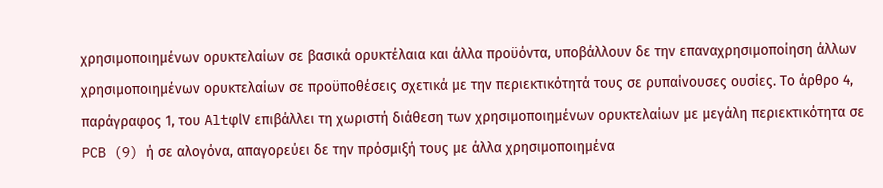χρησιμοποιημένων ορυκτελαίων σε βασικά ορυκτέλαια και άλλα προϋόντα, υποβάλλουν δε την επαναχρησιμοποίηση άλλων χρησιμοποιημένων ορυκτελαίων σε προϋποθέσεις σχετικά με την περιεκτικότητά τους σε ρυπαίνουσες ουσίες. Το άρθρο 4, παράγραφος 1, του AltφlV επιβάλλει τη χωριστή διάθεση των χρησιμοποιημένων ορυκτελαίων με μεγάλη περιεκτικότητα σε PCB (9) ή σε αλογόνα, απαγορεύει δε την πρόσμιξή τους με άλλα χρησιμοποιημένα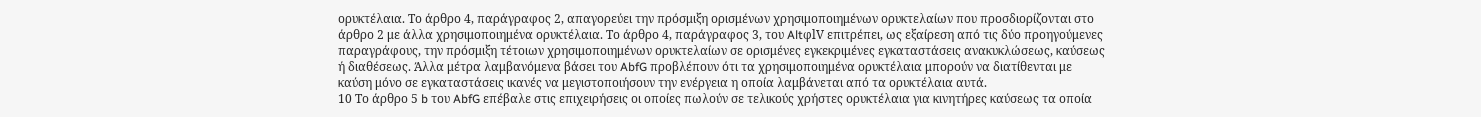ορυκτέλαια. Το άρθρο 4, παράγραφος 2, απαγορεύει την πρόσμιξη ορισμένων χρησιμοποιημένων ορυκτελαίων που προσδιορίζονται στο άρθρο 2 με άλλα χρησιμοποιημένα ορυκτέλαια. Το άρθρο 4, παράγραφος 3, του AltφlV επιτρέπει, ως εξαίρεση από τις δύο προηγούμενες παραγράφους, την πρόσμιξη τέτοιων χρησιμοποιημένων ορυκτελαίων σε ορισμένες εγκεκριμένες εγκαταστάσεις ανακυκλώσεως, καύσεως ή διαθέσεως. Άλλα μέτρα λαμβανόμενα βάσει του AbfG προβλέπουν ότι τα χρησιμοποιημένα ορυκτέλαια μπορούν να διατίθενται με καύση μόνο σε εγκαταστάσεις ικανές να μεγιστοποιήσουν την ενέργεια η οποία λαμβάνεται από τα ορυκτέλαια αυτά.
10 Το άρθρο 5 b του AbfG επέβαλε στις επιχειρήσεις οι οποίες πωλούν σε τελικούς χρήστες ορυκτέλαια για κινητήρες καύσεως τα οποία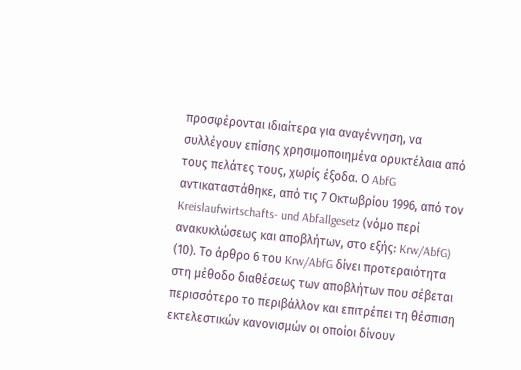προσφέρονται ιδιαίτερα για αναγέννηση, να συλλέγουν επίσης χρησιμοποιημένα ορυκτέλαια από τους πελάτες τους, χωρίς έξοδα. Ο AbfG αντικαταστάθηκε, από τις 7 Οκτωβρίου 1996, από τον Kreislaufwirtschafts- und Abfallgesetz (νόμο περί ανακυκλώσεως και αποβλήτων, στο εξής: Krw/AbfG) (10). Το άρθρο 6 του Krw/AbfG δίνει προτεραιότητα στη μέθοδο διαθέσεως των αποβλήτων που σέβεται περισσότερο το περιβάλλον και επιτρέπει τη θέσπιση εκτελεστικών κανονισμών οι οποίοι δίνουν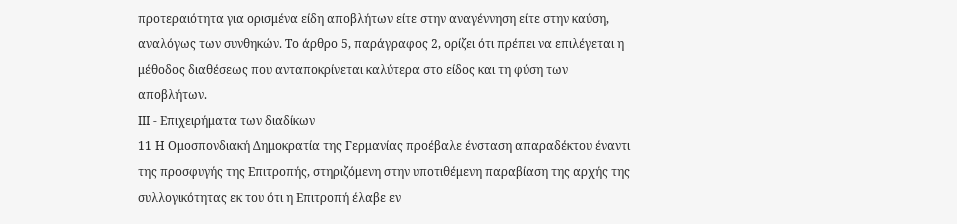προτεραιότητα για ορισμένα είδη αποβλήτων είτε στην αναγέννηση είτε στην καύση, αναλόγως των συνθηκών. Το άρθρο 5, παράγραφος 2, ορίζει ότι πρέπει να επιλέγεται η μέθοδος διαθέσεως που ανταποκρίνεται καλύτερα στο είδος και τη φύση των αποβλήτων.
ΙΙΙ - Επιχειρήματα των διαδίκων
11 Η Ομοσπονδιακή Δημοκρατία της Γερμανίας προέβαλε ένσταση απαραδέκτου έναντι της προσφυγής της Επιτροπής, στηριζόμενη στην υποτιθέμενη παραβίαση της αρχής της συλλογικότητας εκ του ότι η Επιτροπή έλαβε εν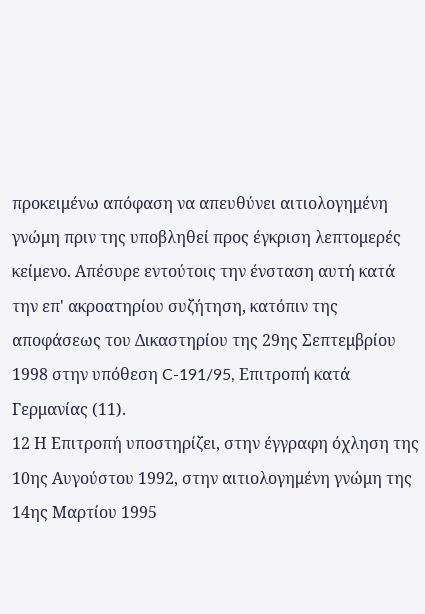προκειμένω απόφαση να απευθύνει αιτιολογημένη γνώμη πριν της υποβληθεί προς έγκριση λεπτομερές κείμενο. Απέσυρε εντούτοις την ένσταση αυτή κατά την επ' ακροατηρίου συζήτηση, κατόπιν της αποφάσεως του Δικαστηρίου της 29ης Σεπτεμβρίου 1998 στην υπόθεση C-191/95, Επιτροπή κατά Γερμανίας (11).
12 Η Επιτροπή υποστηρίζει, στην έγγραφη όχληση της 10ης Αυγούστου 1992, στην αιτιολογημένη γνώμη της 14ης Μαρτίου 1995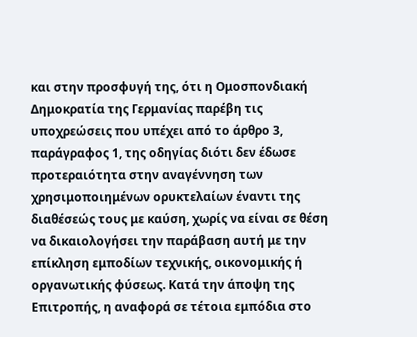και στην προσφυγή της, ότι η Ομοσπονδιακή Δημοκρατία της Γερμανίας παρέβη τις υποχρεώσεις που υπέχει από το άρθρο 3, παράγραφος 1, της οδηγίας διότι δεν έδωσε προτεραιότητα στην αναγέννηση των χρησιμοποιημένων ορυκτελαίων έναντι της διαθέσεώς τους με καύση, χωρίς να είναι σε θέση να δικαιολογήσει την παράβαση αυτή με την επίκληση εμποδίων τεχνικής, οικονομικής ή οργανωτικής φύσεως. Κατά την άποψη της Επιτροπής, η αναφορά σε τέτοια εμπόδια στο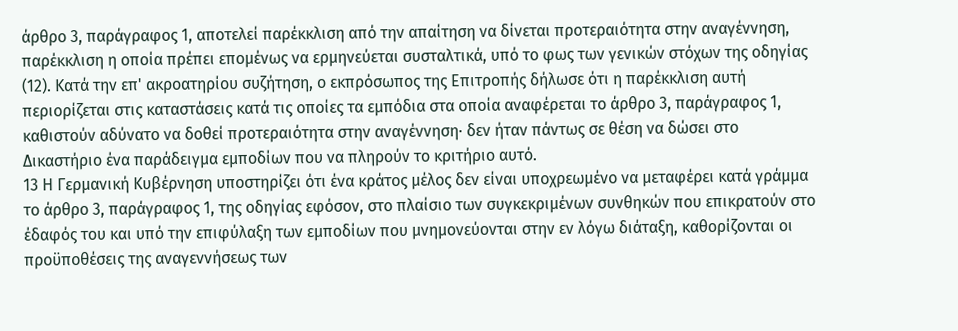άρθρο 3, παράγραφος 1, αποτελεί παρέκκλιση από την απαίτηση να δίνεται προτεραιότητα στην αναγέννηση, παρέκκλιση η οποία πρέπει επομένως να ερμηνεύεται συσταλτικά, υπό το φως των γενικών στόχων της οδηγίας (12). Κατά την επ' ακροατηρίου συζήτηση, ο εκπρόσωπος της Επιτροπής δήλωσε ότι η παρέκκλιση αυτή περιορίζεται στις καταστάσεις κατά τις οποίες τα εμπόδια στα οποία αναφέρεται το άρθρο 3, παράγραφος 1, καθιστούν αδύνατο να δοθεί προτεραιότητα στην αναγέννηση· δεν ήταν πάντως σε θέση να δώσει στο Δικαστήριο ένα παράδειγμα εμποδίων που να πληρούν το κριτήριο αυτό.
13 Η Γερμανική Κυβέρνηση υποστηρίζει ότι ένα κράτος μέλος δεν είναι υποχρεωμένο να μεταφέρει κατά γράμμα το άρθρο 3, παράγραφος 1, της οδηγίας εφόσον, στο πλαίσιο των συγκεκριμένων συνθηκών που επικρατούν στο έδαφός του και υπό την επιφύλαξη των εμποδίων που μνημονεύονται στην εν λόγω διάταξη, καθορίζονται οι προϋποθέσεις της αναγεννήσεως των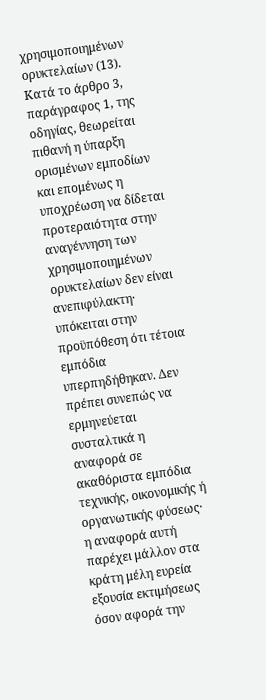χρησιμοποιημένων ορυκτελαίων (13). Κατά το άρθρο 3, παράγραφος 1, της οδηγίας, θεωρείται πιθανή η ύπαρξη ορισμένων εμποδίων και επομένως η υποχρέωση να δίδεται προτεραιότητα στην αναγέννηση των χρησιμοποιημένων ορυκτελαίων δεν είναι ανεπιφύλακτη· υπόκειται στην προϋπόθεση ότι τέτοια εμπόδια υπερπηδήθηκαν. Δεν πρέπει συνεπώς να ερμηνεύεται συσταλτικά η αναφορά σε ακαθόριστα εμπόδια τεχνικής, οικονομικής ή οργανωτικής φύσεως· η αναφορά αυτή παρέχει μάλλον στα κράτη μέλη ευρεία εξουσία εκτιμήσεως όσον αφορά την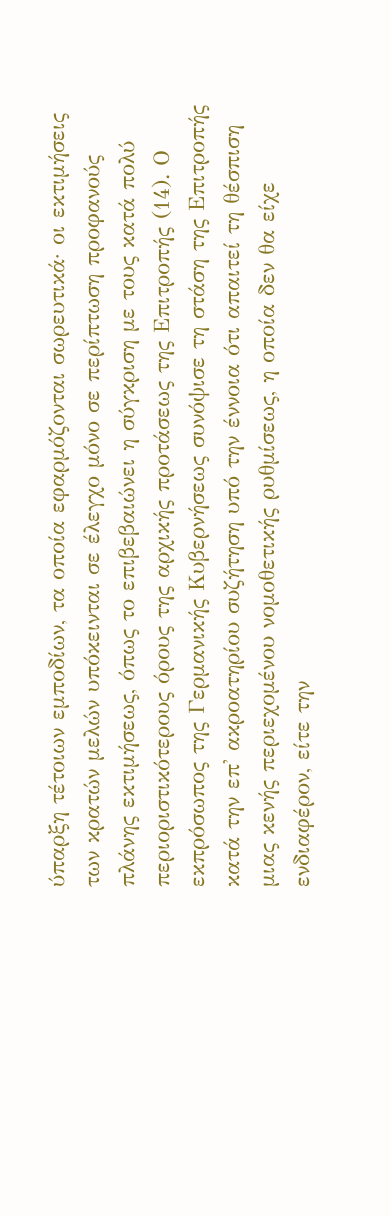ύπαρξη τέτοιων εμποδίων, τα οποία εφαρμόζονται σωρευτικά· οι εκτιμήσεις των κρατών μελών υπόκεινται σε έλεγχο μόνο σε περίπτωση προφανούς πλάνης εκτιμήσεως, όπως το επιβεβαιώνει η σύγκριση με τους κατά πολύ περιοριστικότερους όρους της αρχικής προτάσεως της Επιτροπής (14). Ο εκπρόσωπος της Γερμανικής Κυβερνήσεως συνόψισε τη στάση της Επιτροπής κατά την επ' ακροατηρίου συζήτηση υπό την έννοια ότι απαιτεί τη θέσπιση μιας κενής περιεχομένου νομοθετικής ρυθμίσεως, η οποία δεν θα είχε ενδιαφέρον, είτε την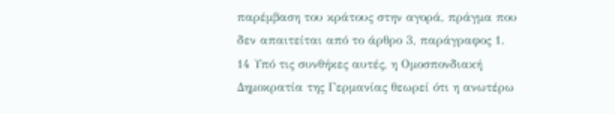παρέμβαση του κράτους στην αγορά, πράγμα που δεν απαιτείται από το άρθρο 3, παράγραφος 1.
14 Υπό τις συνθήκες αυτές, η Ομοσπονδιακή Δημοκρατία της Γερμανίας θεωρεί ότι η ανωτέρω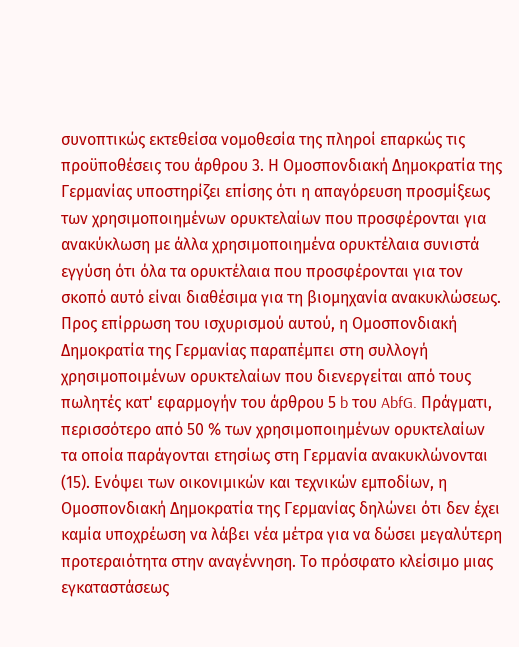συνοπτικώς εκτεθείσα νομοθεσία της πληροί επαρκώς τις προϋποθέσεις του άρθρου 3. Η Ομοσπονδιακή Δημοκρατία της Γερμανίας υποστηρίζει επίσης ότι η απαγόρευση προσμίξεως των χρησιμοποιημένων ορυκτελαίων που προσφέρονται για ανακύκλωση με άλλα χρησιμοποιημένα ορυκτέλαια συνιστά εγγύση ότι όλα τα ορυκτέλαια που προσφέρονται για τον σκοπό αυτό είναι διαθέσιμα για τη βιομηχανία ανακυκλώσεως. Προς επίρρωση του ισχυρισμού αυτού, η Ομοσπονδιακή Δημοκρατία της Γερμανίας παραπέμπει στη συλλογή χρησιμοποιμένων ορυκτελαίων που διενεργείται από τους πωλητές κατ' εφαρμογήν του άρθρου 5 b του AbfG. Πράγματι, περισσότερο από 50 % των χρησιμοποιημένων ορυκτελαίων τα οποία παράγονται ετησίως στη Γερμανία ανακυκλώνονται (15). Ενόψει των οικονιμικών και τεχνικών εμποδίων, η Ομοσπονδιακή Δημοκρατία της Γερμανίας δηλώνει ότι δεν έχει καμία υποχρέωση να λάβει νέα μέτρα για να δώσει μεγαλύτερη προτεραιότητα στην αναγέννηση. Το πρόσφατο κλείσιμο μιας εγκαταστάσεως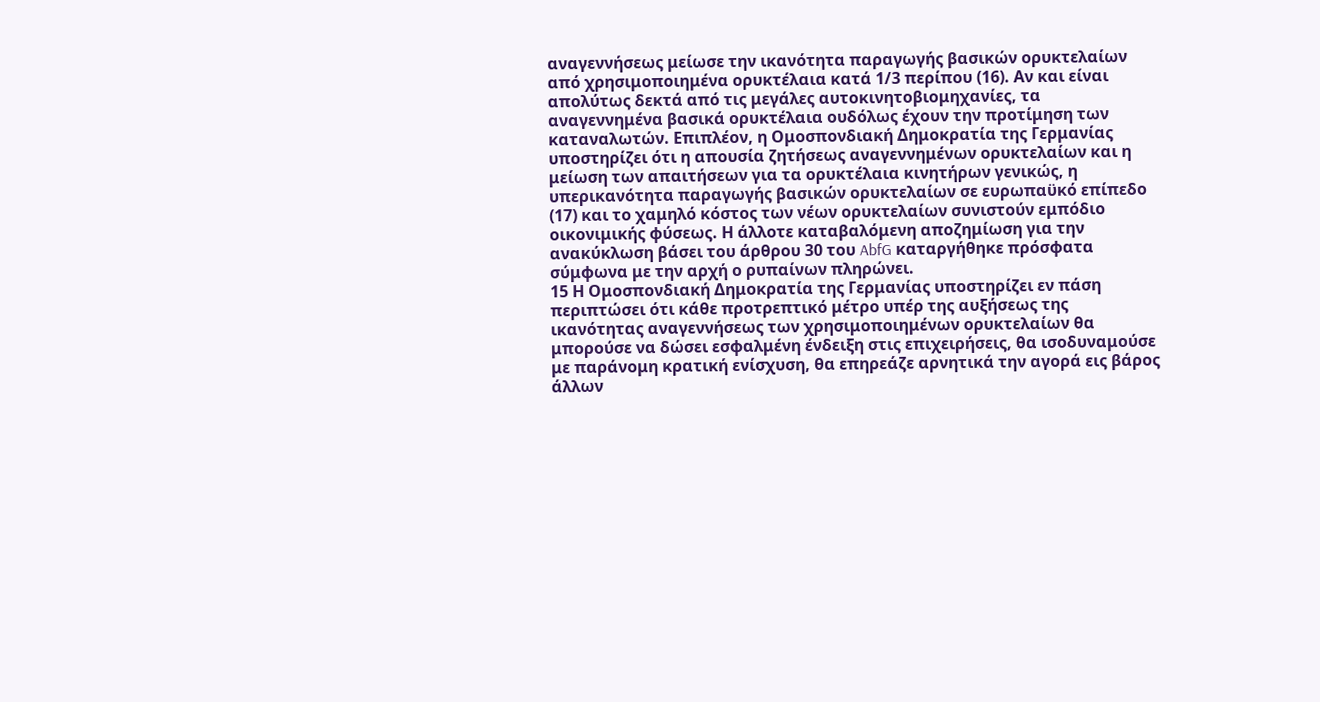αναγεννήσεως μείωσε την ικανότητα παραγωγής βασικών ορυκτελαίων από χρησιμοποιημένα ορυκτέλαια κατά 1/3 περίπου (16). Αν και είναι απολύτως δεκτά από τις μεγάλες αυτοκινητοβιομηχανίες, τα αναγεννημένα βασικά ορυκτέλαια ουδόλως έχουν την προτίμηση των καταναλωτών. Επιπλέον, η Ομοσπονδιακή Δημοκρατία της Γερμανίας υποστηρίζει ότι η απουσία ζητήσεως αναγεννημένων ορυκτελαίων και η μείωση των απαιτήσεων για τα ορυκτέλαια κινητήρων γενικώς, η υπερικανότητα παραγωγής βασικών ορυκτελαίων σε ευρωπαϋκό επίπεδο (17) και το χαμηλό κόστος των νέων ορυκτελαίων συνιστούν εμπόδιο οικονιμικής φύσεως. Η άλλοτε καταβαλόμενη αποζημίωση για την ανακύκλωση βάσει του άρθρου 30 του AbfG καταργήθηκε πρόσφατα σύμφωνα με την αρχή ο ρυπαίνων πληρώνει.
15 Η Ομοσπονδιακή Δημοκρατία της Γερμανίας υποστηρίζει εν πάση περιπτώσει ότι κάθε προτρεπτικό μέτρο υπέρ της αυξήσεως της ικανότητας αναγεννήσεως των χρησιμοποιημένων ορυκτελαίων θα μπορούσε να δώσει εσφαλμένη ένδειξη στις επιχειρήσεις, θα ισοδυναμούσε με παράνομη κρατική ενίσχυση, θα επηρεάζε αρνητικά την αγορά εις βάρος άλλων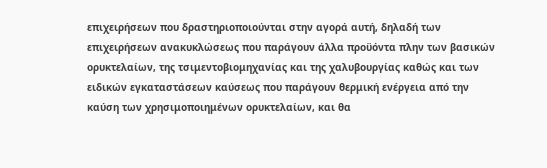επιχειρήσεων που δραστηριοποιούνται στην αγορά αυτή, δηλαδή των επιχειρήσεων ανακυκλώσεως που παράγουν άλλα προϋόντα πλην των βασικών ορυκτελαίων, της τσιμεντοβιομηχανίας και της χαλυβουργίας καθώς και των ειδικών εγκαταστάσεων καύσεως που παράγουν θερμική ενέργεια από την καύση των χρησιμοποιημένων ορυκτελαίων, και θα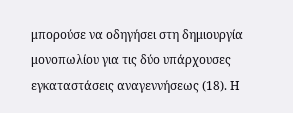μπορούσε να οδηγήσει στη δημιουργία μονοπωλίου για τις δύο υπάρχουσες εγκαταστάσεις αναγεννήσεως (18). Η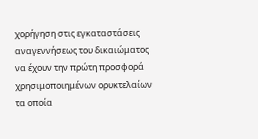χορήγηση στις εγκαταστάσεις αναγεννήσεως του δικαιώματος να έχουν την πρώτη προσφορά χρησιμοποιημένων ορυκτελαίων τα οποία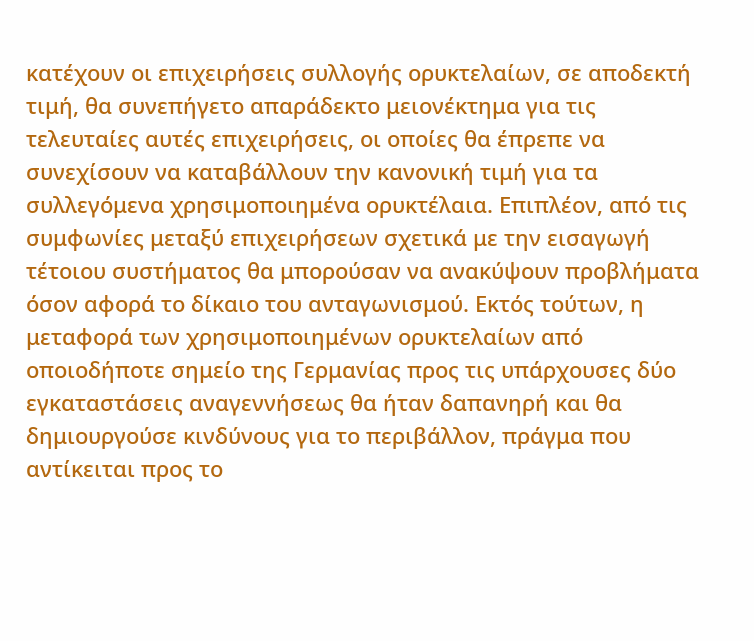κατέχουν οι επιχειρήσεις συλλογής ορυκτελαίων, σε αποδεκτή τιμή, θα συνεπήγετο απαράδεκτο μειονέκτημα για τις τελευταίες αυτές επιχειρήσεις, οι οποίες θα έπρεπε να συνεχίσουν να καταβάλλουν την κανονική τιμή για τα συλλεγόμενα χρησιμοποιημένα ορυκτέλαια. Επιπλέον, από τις συμφωνίες μεταξύ επιχειρήσεων σχετικά με την εισαγωγή τέτοιου συστήματος θα μπορούσαν να ανακύψουν προβλήματα όσον αφορά το δίκαιο του ανταγωνισμού. Εκτός τούτων, η μεταφορά των χρησιμοποιημένων ορυκτελαίων από οποιοδήποτε σημείο της Γερμανίας προς τις υπάρχουσες δύο εγκαταστάσεις αναγεννήσεως θα ήταν δαπανηρή και θα δημιουργούσε κινδύνους για το περιβάλλον, πράγμα που αντίκειται προς το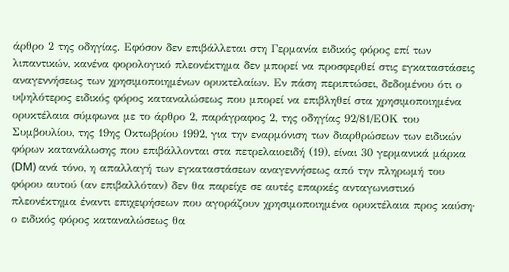άρθρο 2 της οδηγίας. Εφόσον δεν επιβάλλεται στη Γερμανία ειδικός φόρος επί των λιπαντικών, κανένα φορολογικό πλεονέκτημα δεν μπορεί να προσφερθεί στις εγκαταστάσεις αναγεννήσεως των χρησιμοποιημένων ορυκτελαίων. Εν πάση περιπτώσει, δεδομένου ότι ο υψηλότερος ειδικός φόρος καταναλώσεως που μπορεί να επιβληθεί στα χρησιμοποιημένα ορυκτέλαια σύμφωνα με το άρθρο 2, παράγραφος 2, της οδηγίας 92/81/ΕΟΚ του Συμβουλίου, της 19ης Οκτωβρίου 1992, για την εναρμόνιση των διαρθρώσεων των ειδικών φόρων κατανάλωσης που επιβάλλονται στα πετρελαιοειδή (19), είναι 30 γερμανικά μάρκα (DM) ανά τόνο, η απαλλαγή των εγκαταστάσεων αναγεννήσεως από την πληρωμή του φόρου αυτού (αν επιβαλλόταν) δεν θα παρείχε σε αυτές επαρκές ανταγωνιστικό πλεονέκτημα έναντι επιχειρήσεων που αγοράζουν χρησιμοποιημένα ορυκτέλαια προς καύση· ο ειδικός φόρος καταναλώσεως θα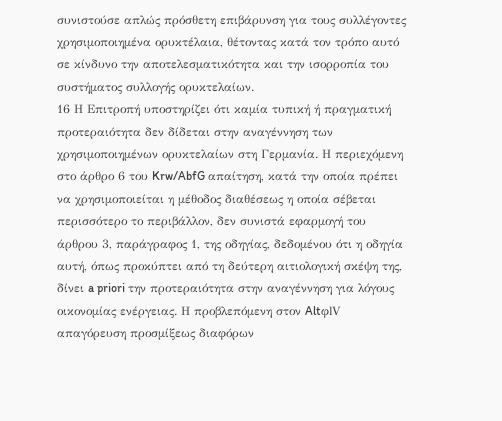συνιστούσε απλώς πρόσθετη επιβάρυνση για τους συλλέγοντες χρησιμοποιημένα ορυκτέλαια, θέτοντας κατά τον τρόπο αυτό σε κίνδυνο την αποτελεσματικότητα και την ισορροπία του συστήματος συλλογής ορυκτελαίων.
16 Η Επιτροπή υποστηρίζει ότι καμία τυπική ή πραγματική προτεραιότητα δεν δίδεται στην αναγέννηση των χρησιμοποιημένων ορυκτελαίων στη Γερμανία. Η περιεχόμενη στο άρθρο 6 του Krw/AbfG απαίτηση, κατά την οποία πρέπει να χρησιμοποιείται η μέθοδος διαθέσεως η οποία σέβεται περισσότερο το περιβάλλον, δεν συνιστά εφαρμογή του άρθρου 3, παράγραφος 1, της οδηγίας, δεδομένου ότι η οδηγία αυτή, όπως προκύπτει από τη δεύτερη αιτιολογική σκέψη της, δίνει a priori την προτεραιότητα στην αναγέννηση για λόγους οικονομίας ενέργειας. Η προβλεπόμενη στον AltφlV απαγόρευση προσμίξεως διαφόρων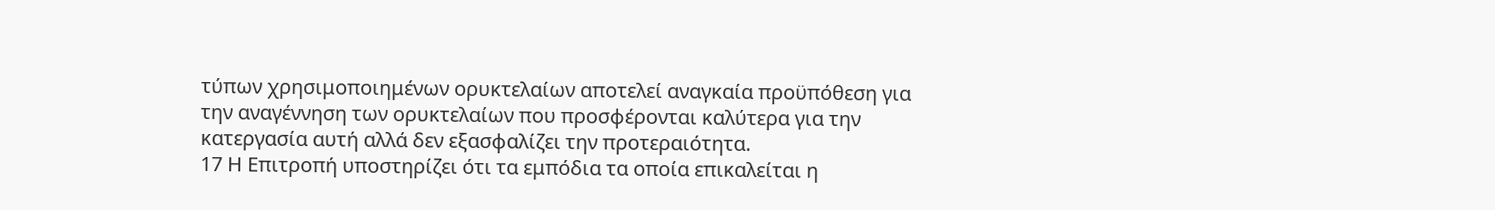τύπων χρησιμοποιημένων ορυκτελαίων αποτελεί αναγκαία προϋπόθεση για την αναγέννηση των ορυκτελαίων που προσφέρονται καλύτερα για την κατεργασία αυτή αλλά δεν εξασφαλίζει την προτεραιότητα.
17 Η Επιτροπή υποστηρίζει ότι τα εμπόδια τα οποία επικαλείται η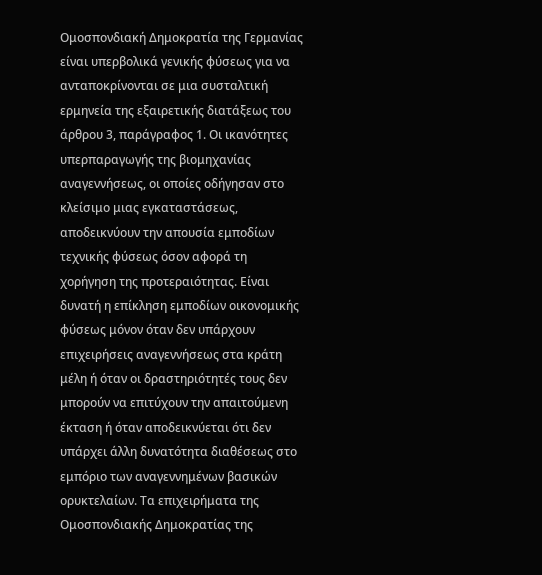Ομοσπονδιακή Δημοκρατία της Γερμανίας είναι υπερβολικά γενικής φύσεως για να ανταποκρίνονται σε μια συσταλτική ερμηνεία της εξαιρετικής διατάξεως του άρθρου 3, παράγραφος 1. Οι ικανότητες υπερπαραγωγής της βιομηχανίας αναγεννήσεως, οι οποίες οδήγησαν στο κλείσιμο μιας εγκαταστάσεως, αποδεικνύουν την απουσία εμποδίων τεχνικής φύσεως όσον αφορά τη χορήγηση της προτεραιότητας. Είναι δυνατή η επίκληση εμποδίων οικονομικής φύσεως μόνον όταν δεν υπάρχουν επιχειρήσεις αναγεννήσεως στα κράτη μέλη ή όταν οι δραστηριότητές τους δεν μπορούν να επιτύχουν την απαιτούμενη έκταση ή όταν αποδεικνύεται ότι δεν υπάρχει άλλη δυνατότητα διαθέσεως στο εμπόριο των αναγεννημένων βασικών ορυκτελαίων. Τα επιχειρήματα της Ομοσπονδιακής Δημοκρατίας της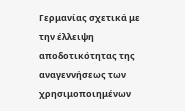Γερμανίας σχετικά με την έλλειψη αποδοτικότητας της αναγεννήσεως των χρησιμοποιημένων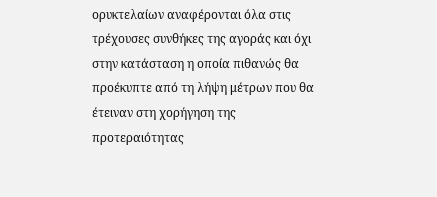ορυκτελαίων αναφέρονται όλα στις τρέχουσες συνθήκες της αγοράς και όχι στην κατάσταση η οποία πιθανώς θα προέκυπτε από τη λήψη μέτρων που θα έτειναν στη χορήγηση της προτεραιότητας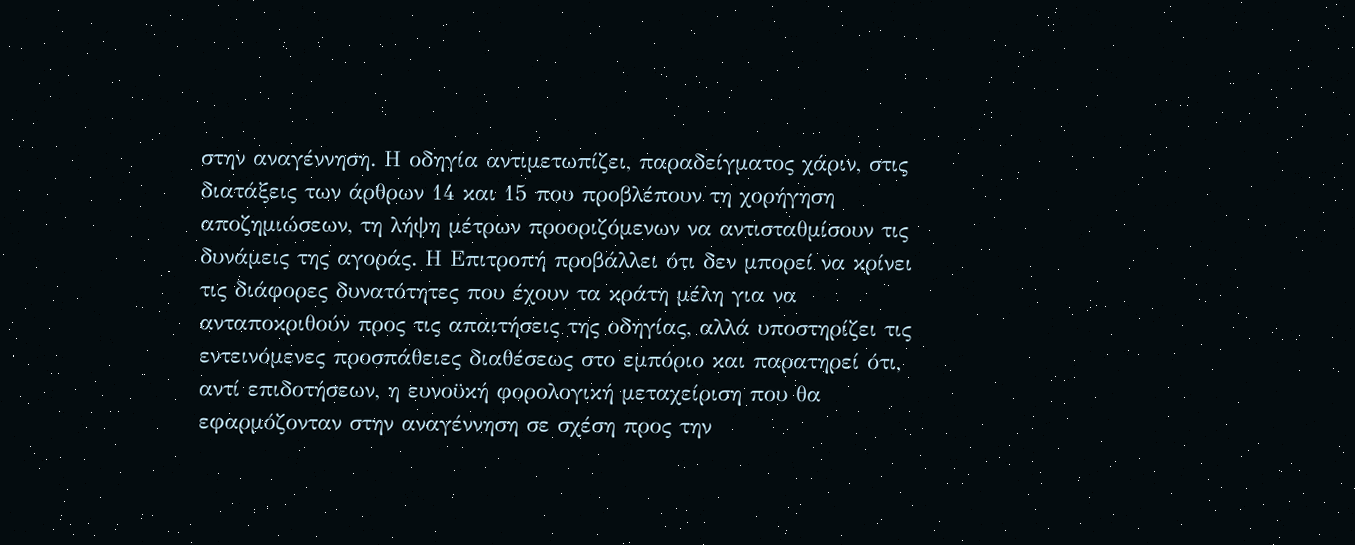στην αναγέννηση. Η οδηγία αντιμετωπίζει, παραδείγματος χάριν, στις διατάξεις των άρθρων 14 και 15 που προβλέπουν τη χορήγηση αποζημιώσεων, τη λήψη μέτρων προοριζόμενων να αντισταθμίσουν τις δυνάμεις της αγοράς. Η Επιτροπή προβάλλει ότι δεν μπορεί να κρίνει τις διάφορες δυνατότητες που έχουν τα κράτη μέλη για να ανταποκριθούν προς τις απαιτήσεις της οδηγίας, αλλά υποστηρίζει τις εντεινόμενες προσπάθειες διαθέσεως στο εμπόριο και παρατηρεί ότι, αντί επιδοτήσεων, η ευνοϋκή φορολογική μεταχείριση που θα εφαρμόζονταν στην αναγέννηση σε σχέση προς την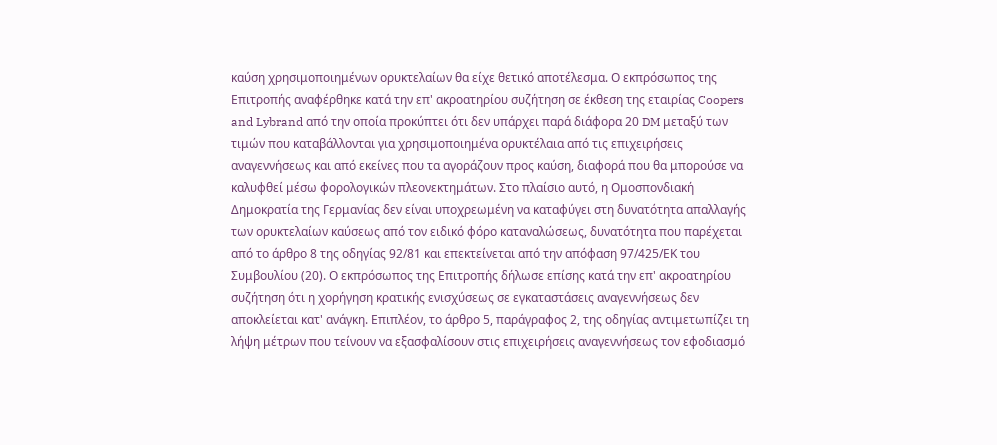καύση χρησιμοποιημένων ορυκτελαίων θα είχε θετικό αποτέλεσμα. Ο εκπρόσωπος της Επιτροπής αναφέρθηκε κατά την επ' ακροατηρίου συζήτηση σε έκθεση της εταιρίας Coopers and Lybrand από την οποία προκύπτει ότι δεν υπάρχει παρά διάφορα 20 DM μεταξύ των τιμών που καταβάλλονται για χρησιμοποιημένα ορυκτέλαια από τις επιχειρήσεις αναγεννήσεως και από εκείνες που τα αγοράζουν προς καύση, διαφορά που θα μπορούσε να καλυφθεί μέσω φορολογικών πλεονεκτημάτων. Στο πλαίσιο αυτό, η Ομοσπονδιακή Δημοκρατία της Γερμανίας δεν είναι υποχρεωμένη να καταφύγει στη δυνατότητα απαλλαγής των ορυκτελαίων καύσεως από τον ειδικό φόρο καταναλώσεως, δυνατότητα που παρέχεται από το άρθρο 8 της οδηγίας 92/81 και επεκτείνεται από την απόφαση 97/425/ΕΚ του Συμβουλίου (20). Ο εκπρόσωπος της Επιτροπής δήλωσε επίσης κατά την επ' ακροατηρίου συζήτηση ότι η χορήγηση κρατικής ενισχύσεως σε εγκαταστάσεις αναγεννήσεως δεν αποκλείεται κατ' ανάγκη. Επιπλέον, το άρθρο 5, παράγραφος 2, της οδηγίας αντιμετωπίζει τη λήψη μέτρων που τείνουν να εξασφαλίσουν στις επιχειρήσεις αναγεννήσεως τον εφοδιασμό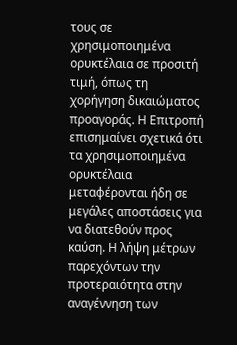τους σε χρησιμοποιημένα ορυκτέλαια σε προσιτή τιμή, όπως τη χορήγηση δικαιώματος προαγοράς. Η Επιτροπή επισημαίνει σχετικά ότι τα χρησιμοποιημένα ορυκτέλαια μεταφέρονται ήδη σε μεγάλες αποστάσεις για να διατεθούν προς καύση. Η λήψη μέτρων παρεχόντων την προτεραιότητα στην αναγέννηση των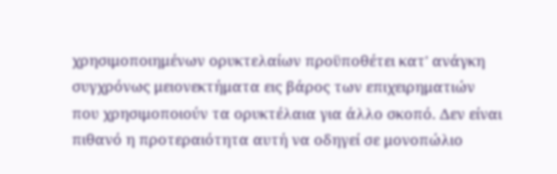χρησιμοποιημένων ορυκτελαίων προϋποθέτει κατ' ανάγκη συγχρόνως μειονεκτήματα εις βάρος των επιχειρηματιών που χρησιμοποιούν τα ορυκτέλαια για άλλο σκοπό. Δεν είναι πιθανό η προτεραιότητα αυτή να οδηγεί σε μονοπώλιο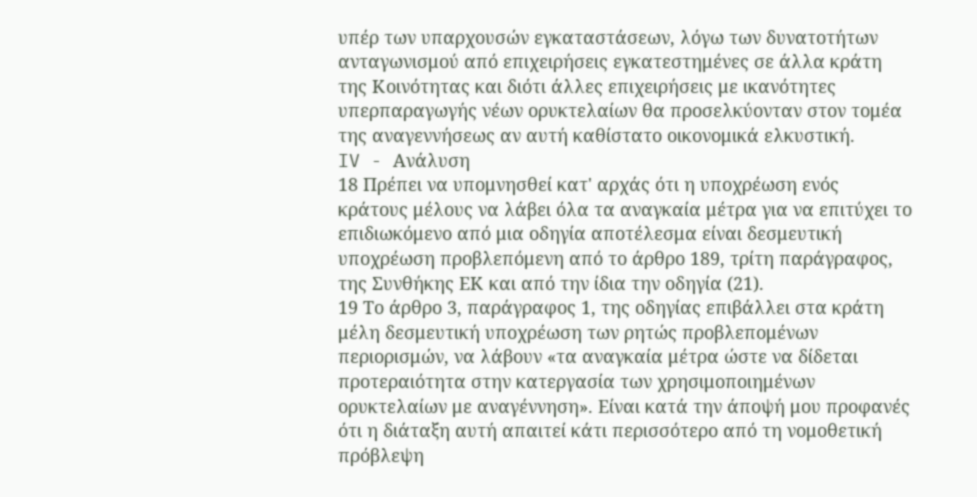υπέρ των υπαρχουσών εγκαταστάσεων, λόγω των δυνατοτήτων ανταγωνισμού από επιχειρήσεις εγκατεστημένες σε άλλα κράτη της Κοινότητας και διότι άλλες επιχειρήσεις με ικανότητες υπερπαραγωγής νέων ορυκτελαίων θα προσελκύονταν στον τομέα της αναγεννήσεως αν αυτή καθίστατο οικονομικά ελκυστική.
IV - Ανάλυση
18 Πρέπει να υπομνησθεί κατ' αρχάς ότι η υποχρέωση ενός κράτους μέλους να λάβει όλα τα αναγκαία μέτρα για να επιτύχει το επιδιωκόμενο από μια οδηγία αποτέλεσμα είναι δεσμευτική υποχρέωση προβλεπόμενη από το άρθρο 189, τρίτη παράγραφος, της Συνθήκης ΕΚ και από την ίδια την οδηγία (21).
19 Το άρθρο 3, παράγραφος 1, της οδηγίας επιβάλλει στα κράτη μέλη δεσμευτική υποχρέωση των ρητώς προβλεπομένων περιορισμών, να λάβουν «τα αναγκαία μέτρα ώστε να δίδεται προτεραιότητα στην κατεργασία των χρησιμοποιημένων ορυκτελαίων με αναγέννηση». Είναι κατά την άποψή μου προφανές ότι η διάταξη αυτή απαιτεί κάτι περισσότερο από τη νομοθετική πρόβλεψη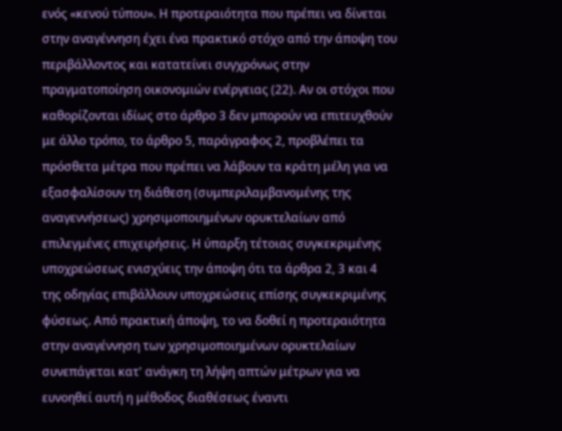ενός «κενού τύπου». Η προτεραιότητα που πρέπει να δίνεται στην αναγέννηση έχει ένα πρακτικό στόχο από την άποψη του περιβάλλοντος και κατατείνει συγχρόνως στην πραγματοποίηση οικονομιών ενέργειας (22). Αν οι στόχοι που καθορίζονται ιδίως στο άρθρο 3 δεν μπορούν να επιτευχθούν με άλλο τρόπο, το άρθρο 5, παράγραφος 2, προβλέπει τα πρόσθετα μέτρα που πρέπει να λάβουν τα κράτη μέλη για να εξασφαλίσουν τη διάθεση (συμπεριλαμβανομένης της αναγεννήσεως) χρησιμοποιημένων ορυκτελαίων από επιλεγμένες επιχειρήσεις. Η ύπαρξη τέτοιας συγκεκριμένης υποχρεώσεως ενισχύεις την άποψη ότι τα άρθρα 2, 3 και 4 της οδηγίας επιβάλλουν υποχρεώσεις επίσης συγκεκριμένης φύσεως. Από πρακτική άποψη, το να δοθεί η προτεραιότητα στην αναγέννηση των χρησιμοποιημένων ορυκτελαίων συνεπάγεται κατ' ανάγκη τη λήψη απτών μέτρων για να ευνοηθεί αυτή η μέθοδος διαθέσεως έναντι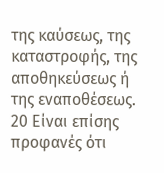της καύσεως, της καταστροφής, της αποθηκεύσεως ή της εναποθέσεως.
20 Είναι επίσης προφανές ότι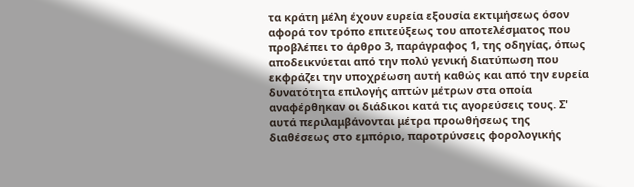τα κράτη μέλη έχουν ευρεία εξουσία εκτιμήσεως όσον αφορά τον τρόπο επιτεύξεως του αποτελέσματος που προβλέπει το άρθρο 3, παράγραφος 1, της οδηγίας, όπως αποδεικνύεται από την πολύ γενική διατύπωση που εκφράζει την υποχρέωση αυτή καθώς και από την ευρεία δυνατότητα επιλογής απτών μέτρων στα οποία αναφέρθηκαν οι διάδικοι κατά τις αγορεύσεις τους. Σ' αυτά περιλαμβάνονται μέτρα προωθήσεως της διαθέσεως στο εμπόριο, παροτρύνσεις φορολογικής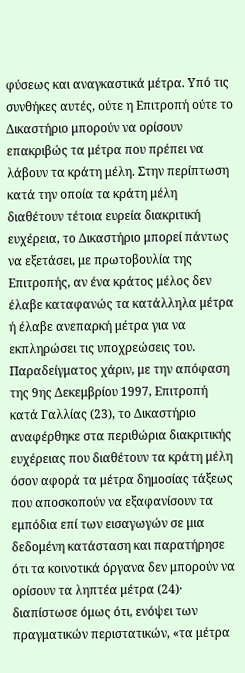φύσεως και αναγκαστικά μέτρα. Υπό τις συνθήκες αυτές, ούτε η Επιτροπή ούτε το Δικαστήριο μπορούν να ορίσουν επακριβώς τα μέτρα που πρέπει να λάβουν τα κράτη μέλη. Στην περίπτωση κατά την οποία τα κράτη μέλη διαθέτουν τέτοια ευρεία διακριτική ευχέρεια, το Δικαστήριο μπορεί πάντως να εξετάσει, με πρωτοβουλία της Επιτροπής, αν ένα κράτος μέλος δεν έλαβε καταφανώς τα κατάλληλα μέτρα ή έλαβε ανεπαρκή μέτρα για να εκπληρώσει τις υποχρεώσεις του. Παραδείγματος χάριν, με την απόφαση της 9ης Δεκεμβρίου 1997, Επιτροπή κατά Γαλλίας (23), το Δικαστήριο αναφέρθηκε στα περιθώρια διακριτικής ευχέρειας που διαθέτουν τα κράτη μέλη όσον αφορά τα μέτρα δημοσίας τάξεως που αποσκοπούν να εξαφανίσουν τα εμπόδια επί των εισαγωγών σε μια δεδομένη κατάσταση και παρατήρησε ότι τα κοινοτικά όργανα δεν μπορούν να ορίσουν τα ληπτέα μέτρα (24)· διαπίστωσε όμως ότι, ενόψει των πραγματικών περιστατικών, «τα μέτρα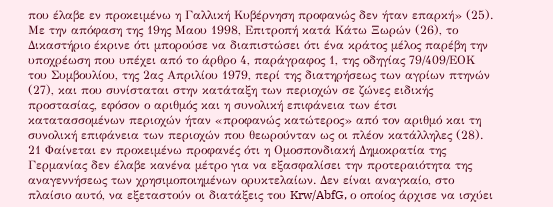που έλαβε εν προκειμένω η Γαλλική Κυβέρνηση προφανώς δεν ήταν επαρκή» (25). Με την απόφαση της 19ης Μαου 1998, Επιτροπή κατά Κάτω Ξωρών (26), το Δικαστήριο έκρινε ότι μπορούσε να διαπιστώσει ότι ένα κράτος μέλος παρέβη την υποχρέωση που υπέχει από το άρθρο 4, παράγραφος 1, της οδηγίας 79/409/ΕΟΚ του Συμβουλίου, της 2ας Απριλίου 1979, περί της διατηρήσεως των αγρίων πτηνών (27), και που συνίσταται στην κατάταξη των περιοχών σε ζώνες ειδικής προστασίας, εφόσον ο αριθμός και η συνολική επιφάνεια των έτσι κατατασσομένων περιοχών ήταν «προφανώς κατώτερος» από τον αριθμό και τη συνολική επιφάνεια των περιοχών που θεωρούνταν ως οι πλέον κατάλληλες (28).
21 Φαίνεται εν προκειμένω προφανές ότι η Ομοσπονδιακή Δημοκρατία της Γερμανίας δεν έλαβε κανένα μέτρο για να εξασφαλίσει την προτεραιότητα της αναγεννήσεως των χρησιμοποιημένων ορυκτελαίων. Δεν είναι αναγκαίο, στο πλαίσιο αυτό, να εξεταστούν οι διατάξεις του Krw/AbfG, ο οποίος άρχισε να ισχύει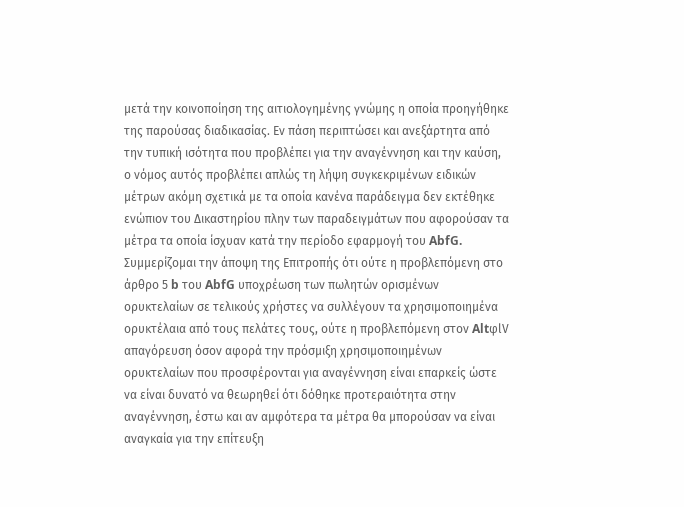μετά την κοινοποίηση της αιτιολογημένης γνώμης η οποία προηγήθηκε της παρούσας διαδικασίας. Εν πάση περιπτώσει και ανεξάρτητα από την τυπική ισότητα που προβλέπει για την αναγέννηση και την καύση, ο νόμος αυτός προβλέπει απλώς τη λήψη συγκεκριμένων ειδικών μέτρων ακόμη σχετικά με τα οποία κανένα παράδειγμα δεν εκτέθηκε ενώπιον του Δικαστηρίου πλην των παραδειγμάτων που αφορούσαν τα μέτρα τα οποία ίσχυαν κατά την περίοδο εφαρμογή του AbfG. Συμμερίζομαι την άποψη της Επιτροπής ότι ούτε η προβλεπόμενη στο άρθρο 5 b του AbfG υποχρέωση των πωλητών ορισμένων ορυκτελαίων σε τελικούς χρήστες να συλλέγουν τα χρησιμοποιημένα ορυκτέλαια από τους πελάτες τους, ούτε η προβλεπόμενη στον AltφlV απαγόρευση όσον αφορά την πρόσμιξη χρησιμοποιημένων ορυκτελαίων που προσφέρονται για αναγέννηση είναι επαρκείς ώστε να είναι δυνατό να θεωρηθεί ότι δόθηκε προτεραιότητα στην αναγέννηση, έστω και αν αμφότερα τα μέτρα θα μπορούσαν να είναι αναγκαία για την επίτευξη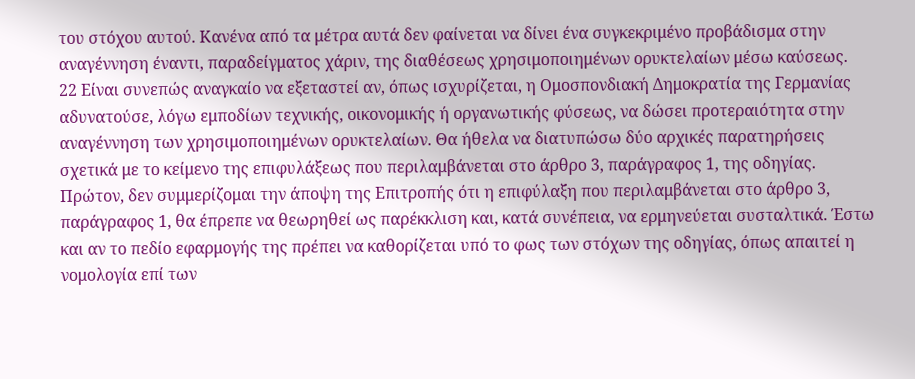του στόχου αυτού. Κανένα από τα μέτρα αυτά δεν φαίνεται να δίνει ένα συγκεκριμένο προβάδισμα στην αναγέννηση έναντι, παραδείγματος χάριν, της διαθέσεως χρησιμοποιημένων ορυκτελαίων μέσω καύσεως.
22 Είναι συνεπώς αναγκαίο να εξεταστεί αν, όπως ισχυρίζεται, η Ομοσπονδιακή Δημοκρατία της Γερμανίας αδυνατούσε, λόγω εμποδίων τεχνικής, οικονομικής ή οργανωτικής φύσεως, να δώσει προτεραιότητα στην αναγέννηση των χρησιμοποιημένων ορυκτελαίων. Θα ήθελα να διατυπώσω δύο αρχικές παρατηρήσεις σχετικά με το κείμενο της επιφυλάξεως που περιλαμβάνεται στο άρθρο 3, παράγραφος 1, της οδηγίας. Πρώτον, δεν συμμερίζομαι την άποψη της Επιτροπής ότι η επιφύλαξη που περιλαμβάνεται στο άρθρο 3, παράγραφος 1, θα έπρεπε να θεωρηθεί ως παρέκκλιση και, κατά συνέπεια, να ερμηνεύεται συσταλτικά. Έστω και αν το πεδίο εφαρμογής της πρέπει να καθορίζεται υπό το φως των στόχων της οδηγίας, όπως απαιτεί η νομολογία επί των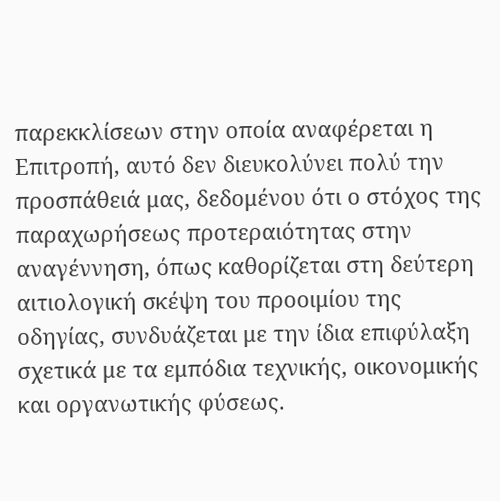παρεκκλίσεων στην οποία αναφέρεται η Επιτροπή, αυτό δεν διευκολύνει πολύ την προσπάθειά μας, δεδομένου ότι ο στόχος της παραχωρήσεως προτεραιότητας στην αναγέννηση, όπως καθορίζεται στη δεύτερη αιτιολογική σκέψη του προοιμίου της οδηγίας, συνδυάζεται με την ίδια επιφύλαξη σχετικά με τα εμπόδια τεχνικής, οικονομικής και οργανωτικής φύσεως.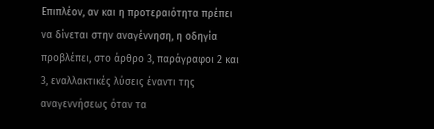Επιπλέον, αν και η προτεραιότητα πρέπει να δίνεται στην αναγέννηση, η οδηγία προβλέπει, στο άρθρο 3, παράγραφοι 2 και 3, εναλλακτικές λύσεις έναντι της αναγεννήσεως όταν τα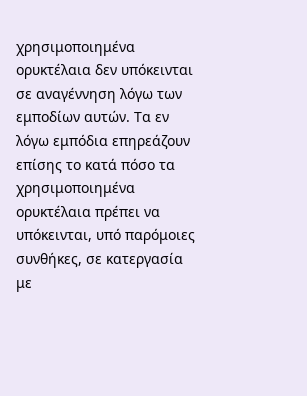χρησιμοποιημένα ορυκτέλαια δεν υπόκεινται σε αναγέννηση λόγω των εμποδίων αυτών. Τα εν λόγω εμπόδια επηρεάζουν επίσης το κατά πόσο τα χρησιμοποιημένα ορυκτέλαια πρέπει να υπόκεινται, υπό παρόμοιες συνθήκες, σε κατεργασία με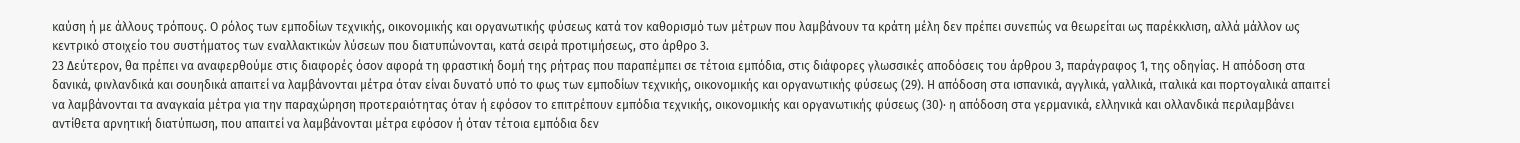καύση ή με άλλους τρόπους. Ο ρόλος των εμποδίων τεχνικής, οικονομικής και οργανωτικής φύσεως κατά τον καθορισμό των μέτρων που λαμβάνουν τα κράτη μέλη δεν πρέπει συνεπώς να θεωρείται ως παρέκκλιση, αλλά μάλλον ως κεντρικό στοιχείο του συστήματος των εναλλακτικών λύσεων που διατυπώνονται, κατά σειρά προτιμήσεως, στο άρθρο 3.
23 Δεύτερον, θα πρέπει να αναφερθούμε στις διαφορές όσον αφορά τη φραστική δομή της ρήτρας που παραπέμπει σε τέτοια εμπόδια, στις διάφορες γλωσσικές αποδόσεις του άρθρου 3, παράγραφος 1, της οδηγίας. Η απόδοση στα δανικά, φινλανδικά και σουηδικά απαιτεί να λαμβάνονται μέτρα όταν είναι δυνατό υπό το φως των εμποδίων τεχνικής, οικονομικής και οργανωτικής φύσεως (29). Η απόδοση στα ισπανικά, αγγλικά, γαλλικά, ιταλικά και πορτογαλικά απαιτεί να λαμβάνονται τα αναγκαία μέτρα για την παραχώρηση προτεραιότητας όταν ή εφόσον το επιτρέπουν εμπόδια τεχνικής, οικονομικής και οργανωτικής φύσεως (30)· η απόδοση στα γερμανικά, ελληνικά και ολλανδικά περιλαμβάνει αντίθετα αρνητική διατύπωση, που απαιτεί να λαμβάνονται μέτρα εφόσον ή όταν τέτοια εμπόδια δεν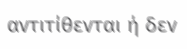αντιτίθενται ή δεν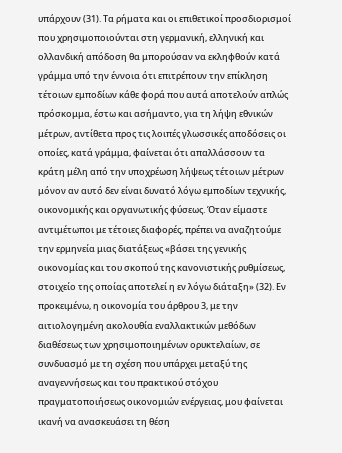υπάρχουν (31). Τα ρήματα και οι επιθετικοί προσδιορισμοί που χρησιμοποιούνται στη γερμανική, ελληνική και ολλανδική απόδοση θα μπορούσαν να εκληφθούν κατά γράμμα υπό την έννοια ότι επιτρέπουν την επίκληση τέτοιων εμποδίων κάθε φορά που αυτά αποτελούν απλώς πρόσκομμα, έστω και ασήμαντο, για τη λήψη εθνικών μέτρων, αντίθετα προς τις λοιπές γλωσσικές αποδόσεις οι οποίες, κατά γράμμα, φαίνεται ότι απαλλάσσουν τα κράτη μέλη από την υποχρέωση λήψεως τέτοιων μέτρων μόνον αν αυτό δεν είναι δυνατό λόγω εμποδίων τεχνικής, οικονομικής και οργανωτικής φύσεως. Όταν είμαστε αντιμέτωποι με τέτοιες διαφορές, πρέπει να αναζητούμε την ερμηνεία μιας διατάξεως «βάσει της γενικής οικονομίας και του σκοπού της κανονιστικής ρυθμίσεως, στοιχείο της οποίας αποτελεί η εν λόγω διάταξη» (32). Εν προκειμένω, η οικονομία του άρθρου 3, με την αιτιολογημένη ακολουθία εναλλακτικών μεθόδων διαθέσεως των χρησιμοποιημένων ορυκτελαίων, σε συνδυασμό με τη σχέση που υπάρχει μεταξύ της αναγεννήσεως και του πρακτικού στόχου πραγματοποιήσεως οικονομιών ενέργειας, μου φαίνεται ικανή να ανασκευάσει τη θέση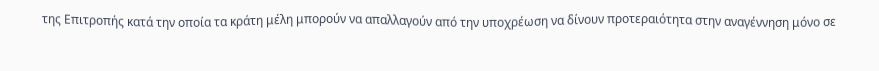της Επιτροπής κατά την οποία τα κράτη μέλη μπορούν να απαλλαγούν από την υποχρέωση να δίνουν προτεραιότητα στην αναγέννηση μόνο σε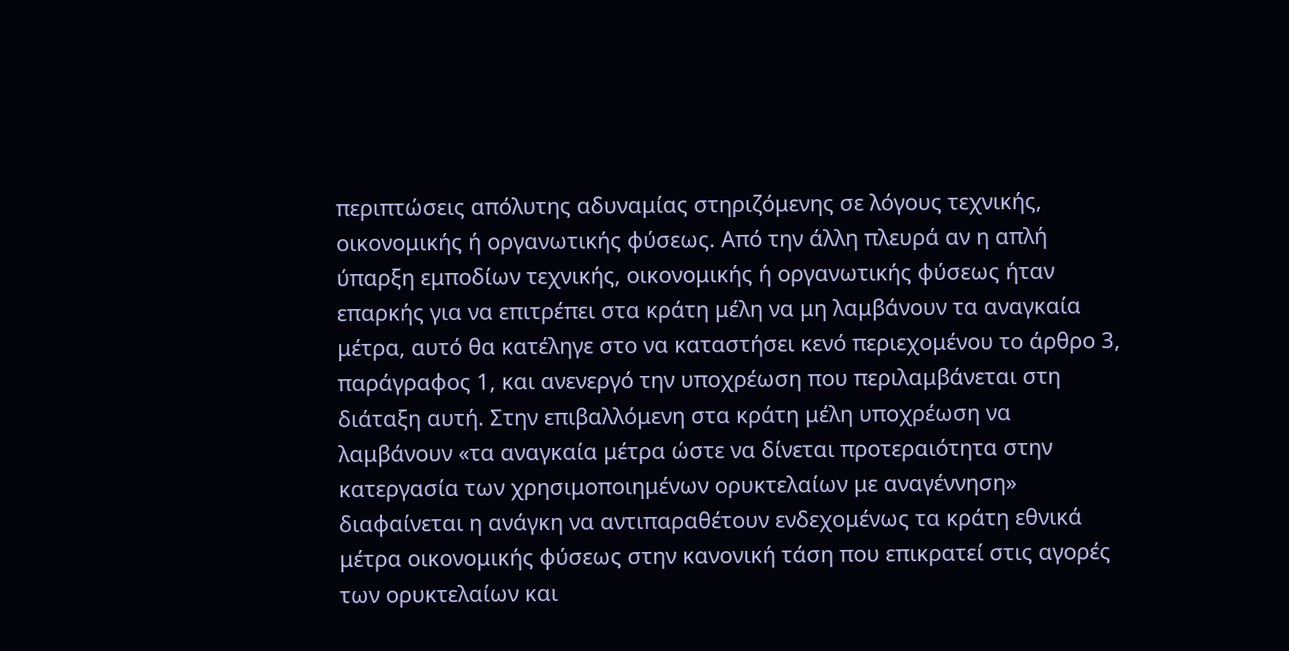περιπτώσεις απόλυτης αδυναμίας στηριζόμενης σε λόγους τεχνικής, οικονομικής ή οργανωτικής φύσεως. Από την άλλη πλευρά αν η απλή ύπαρξη εμποδίων τεχνικής, οικονομικής ή οργανωτικής φύσεως ήταν επαρκής για να επιτρέπει στα κράτη μέλη να μη λαμβάνουν τα αναγκαία μέτρα, αυτό θα κατέληγε στο να καταστήσει κενό περιεχομένου το άρθρο 3, παράγραφος 1, και ανενεργό την υποχρέωση που περιλαμβάνεται στη διάταξη αυτή. Στην επιβαλλόμενη στα κράτη μέλη υποχρέωση να λαμβάνουν «τα αναγκαία μέτρα ώστε να δίνεται προτεραιότητα στην κατεργασία των χρησιμοποιημένων ορυκτελαίων με αναγέννηση» διαφαίνεται η ανάγκη να αντιπαραθέτουν ενδεχομένως τα κράτη εθνικά μέτρα οικονομικής φύσεως στην κανονική τάση που επικρατεί στις αγορές των ορυκτελαίων και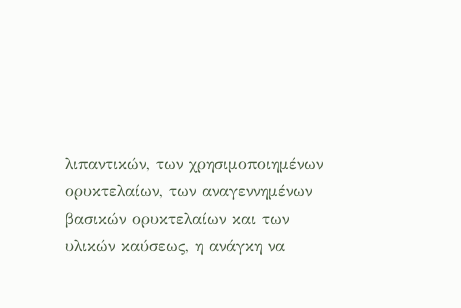λιπαντικών, των χρησιμοποιημένων ορυκτελαίων, των αναγεννημένων βασικών ορυκτελαίων και των υλικών καύσεως, η ανάγκη να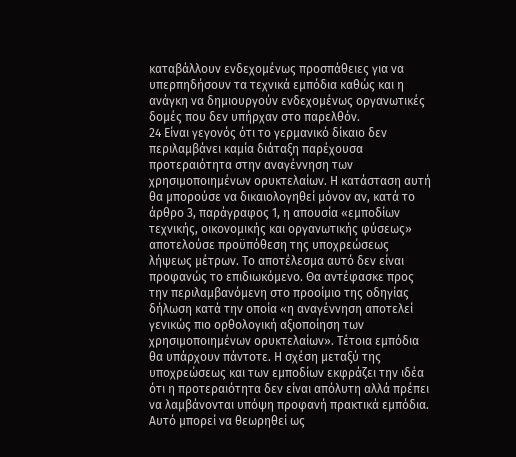καταβάλλουν ενδεχομένως προσπάθειες για να υπερπηδήσουν τα τεχνικά εμπόδια καθώς και η ανάγκη να δημιουργούν ενδεχομένως οργανωτικές δομές που δεν υπήρχαν στο παρελθόν.
24 Είναι γεγονός ότι το γερμανικό δίκαιο δεν περιλαμβάνει καμία διάταξη παρέχουσα προτεραιότητα στην αναγέννηση των χρησιμοποιημένων ορυκτελαίων. Η κατάσταση αυτή θα μπορούσε να δικαιολογηθεί μόνον αν, κατά το άρθρο 3, παράγραφος 1, η απουσία «εμποδίων τεχνικής, οικονομικής και οργανωτικής φύσεως» αποτελούσε προϋπόθεση της υποχρεώσεως λήψεως μέτρων. Το αποτέλεσμα αυτό δεν είναι προφανώς το επιδιωκόμενο. Θα αντέφασκε προς την περιλαμβανόμενη στο προοίμιο της οδηγίας δήλωση κατά την οποία «η αναγέννηση αποτελεί γενικώς πιο ορθολογική αξιοποίηση των χρησιμοποιημένων ορυκτελαίων». Τέτοια εμπόδια θα υπάρχουν πάντοτε. Η σχέση μεταξύ της υποχρεώσεως και των εμποδίων εκφράζει την ιδέα ότι η προτεραιότητα δεν είναι απόλυτη αλλά πρέπει να λαμβάνονται υπόψη προφανή πρακτικά εμπόδια. Αυτό μπορεί να θεωρηθεί ως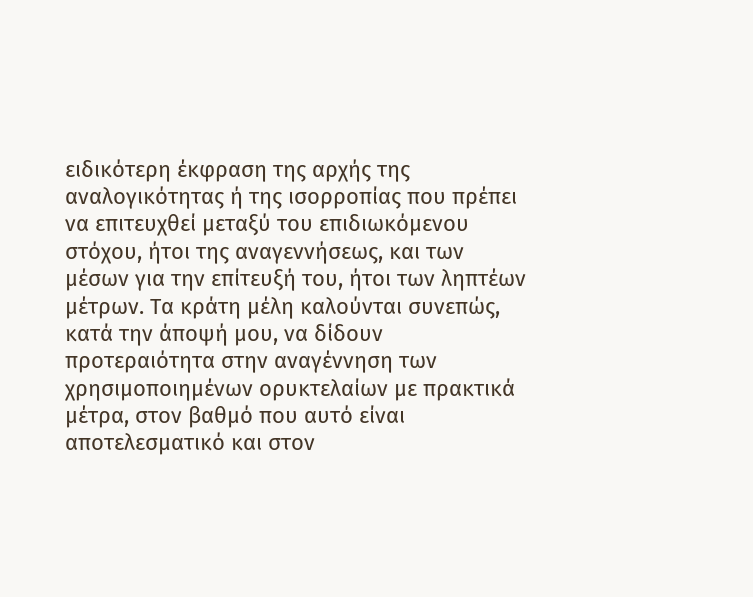ειδικότερη έκφραση της αρχής της αναλογικότητας ή της ισορροπίας που πρέπει να επιτευχθεί μεταξύ του επιδιωκόμενου στόχου, ήτοι της αναγεννήσεως, και των μέσων για την επίτευξή του, ήτοι των ληπτέων μέτρων. Τα κράτη μέλη καλούνται συνεπώς, κατά την άποψή μου, να δίδουν προτεραιότητα στην αναγέννηση των χρησιμοποιημένων ορυκτελαίων με πρακτικά μέτρα, στον βαθμό που αυτό είναι αποτελεσματικό και στον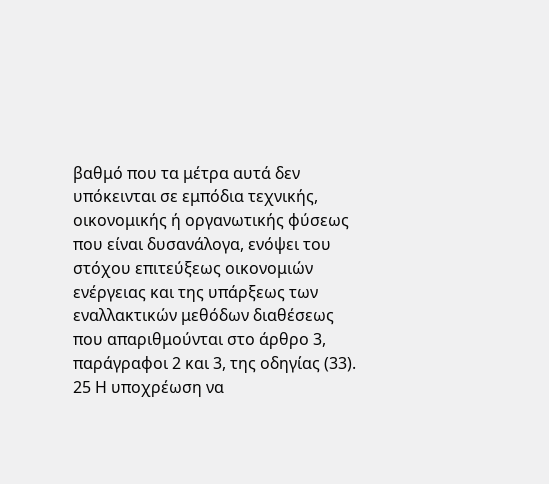βαθμό που τα μέτρα αυτά δεν υπόκεινται σε εμπόδια τεχνικής, οικονομικής ή οργανωτικής φύσεως που είναι δυσανάλογα, ενόψει του στόχου επιτεύξεως οικονομιών ενέργειας και της υπάρξεως των εναλλακτικών μεθόδων διαθέσεως που απαριθμούνται στο άρθρο 3, παράγραφοι 2 και 3, της οδηγίας (33).
25 Η υποχρέωση να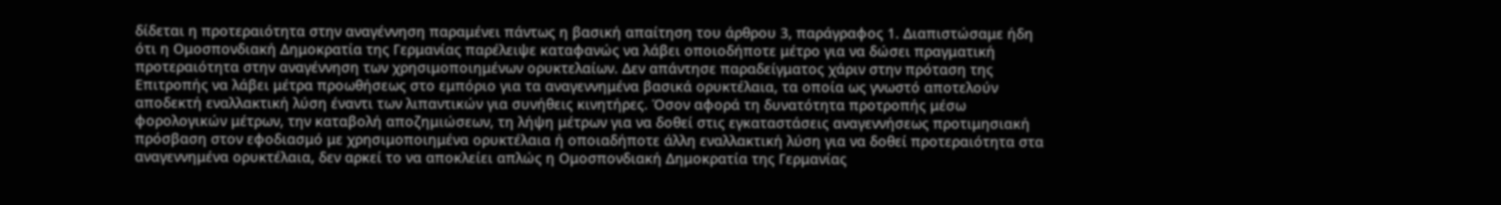δίδεται η προτεραιότητα στην αναγέννηση παραμένει πάντως η βασική απαίτηση του άρθρου 3, παράγραφος 1. Διαπιστώσαμε ήδη ότι η Ομοσπονδιακή Δημοκρατία της Γερμανίας παρέλειψε καταφανώς να λάβει οποιοδήποτε μέτρο για να δώσει πραγματική προτεραιότητα στην αναγέννηση των χρησιμοποιημένων ορυκτελαίων. Δεν απάντησε παραδείγματος χάριν στην πρόταση της Επιτροπής να λάβει μέτρα προωθήσεως στο εμπόριο για τα αναγεννημένα βασικά ορυκτέλαια, τα οποία ως γνωστό αποτελούν αποδεκτή εναλλακτική λύση έναντι των λιπαντικών για συνήθεις κινητήρες. Όσον αφορά τη δυνατότητα προτροπής μέσω φορολογικών μέτρων, την καταβολή αποζημιώσεων, τη λήψη μέτρων για να δοθεί στις εγκαταστάσεις αναγεννήσεως προτιμησιακή πρόσβαση στον εφοδιασμό με χρησιμοποιημένα ορυκτέλαια ή οποιαδήποτε άλλη εναλλακτική λύση για να δοθεί προτεραιότητα στα αναγεννημένα ορυκτέλαια, δεν αρκεί το να αποκλείει απλώς η Ομοσπονδιακή Δημοκρατία της Γερμανίας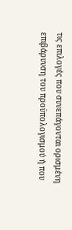τις επιλογές που συνεπάγονται ορισμένη επιβάρυνση του προϋπολογισμού ή που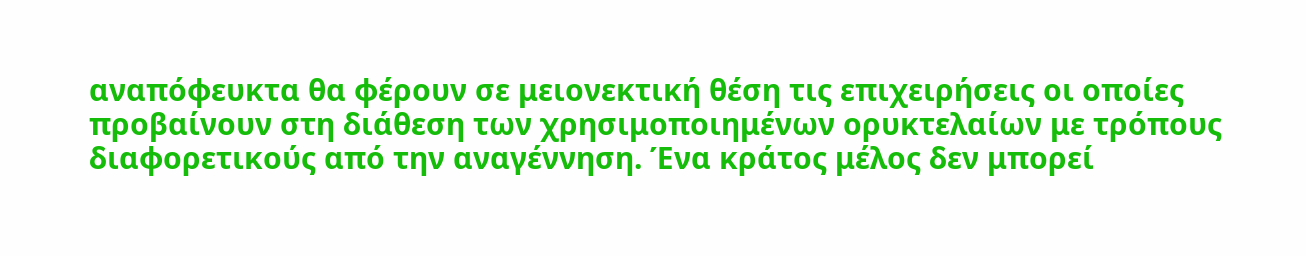αναπόφευκτα θα φέρουν σε μειονεκτική θέση τις επιχειρήσεις οι οποίες προβαίνουν στη διάθεση των χρησιμοποιημένων ορυκτελαίων με τρόπους διαφορετικούς από την αναγέννηση. Ένα κράτος μέλος δεν μπορεί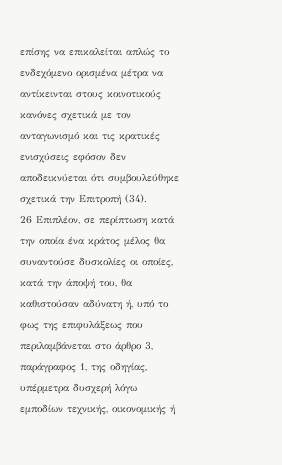επίσης να επικαλείται απλώς το ενδεχόμενο ορισμένα μέτρα να αντίκεινται στους κοινοτικούς κανόνες σχετικά με τον ανταγωνισμό και τις κρατικές ενισχύσεις εφόσον δεν αποδεικνύεται ότι συμβουλεύθηκε σχετικά την Επιτροπή (34).
26 Επιπλέον, σε περίπτωση κατά την οποία ένα κράτος μέλος θα συναντούσε δυσκολίες οι οποίες, κατά την άποψή του, θα καθιστούσαν αδύνατη ή, υπό το φως της επιφυλάξεως που περιλαμβάνεται στο άρθρο 3, παράγραφος 1, της οδηγίας, υπέρμετρα δυσχερή λόγω εμποδίων τεχνικής, οικονομικής ή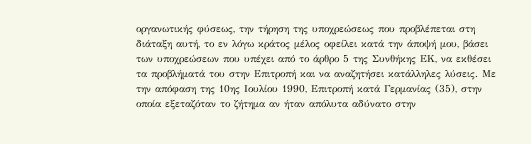οργανωτικής φύσεως, την τήρηση της υποχρεώσεως που προβλέπεται στη διάταξη αυτή, το εν λόγω κράτος μέλος οφείλει κατά την άποψή μου, βάσει των υποχρεώσεων που υπέχει από το άρθρο 5 της Συνθήκης ΕΚ, να εκθέσει τα προβλήματά του στην Επιτροπή και να αναζητήσει κατάλληλες λύσεις. Με την απόφαση της 10ης Ιουλίου 1990, Επιτροπή κατά Γερμανίας (35), στην οποία εξεταζόταν το ζήτημα αν ήταν απόλυτα αδύνατο στην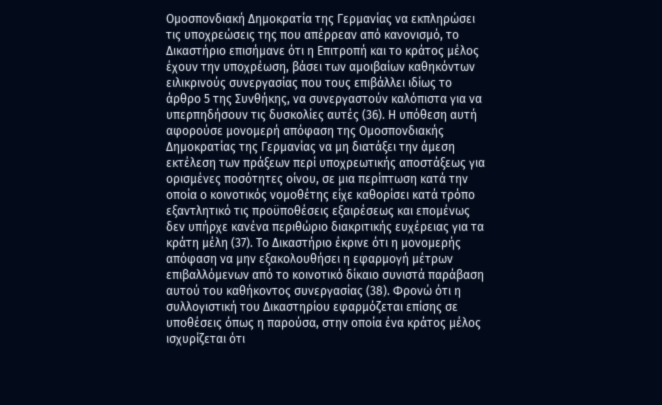Ομοσπονδιακή Δημοκρατία της Γερμανίας να εκπληρώσει τις υποχρεώσεις της που απέρρεαν από κανονισμό, το Δικαστήριο επισήμανε ότι η Επιτροπή και το κράτος μέλος έχουν την υποχρέωση, βάσει των αμοιβαίων καθηκόντων ειλικρινούς συνεργασίας που τους επιβάλλει ιδίως το άρθρο 5 της Συνθήκης, να συνεργαστούν καλόπιστα για να υπερπηδήσουν τις δυσκολίες αυτές (36). Η υπόθεση αυτή αφορούσε μονομερή απόφαση της Ομοσπονδιακής Δημοκρατίας της Γερμανίας να μη διατάξει την άμεση εκτέλεση των πράξεων περί υποχρεωτικής αποστάξεως για ορισμένες ποσότητες οίνου, σε μια περίπτωση κατά την οποία ο κοινοτικός νομοθέτης είχε καθορίσει κατά τρόπο εξαντλητικό τις προϋποθέσεις εξαιρέσεως και επομένως δεν υπήρχε κανένα περιθώριο διακριτικής ευχέρειας για τα κράτη μέλη (37). Το Δικαστήριο έκρινε ότι η μονομερής απόφαση να μην εξακολουθήσει η εφαρμογή μέτρων επιβαλλόμενων από το κοινοτικό δίκαιο συνιστά παράβαση αυτού του καθήκοντος συνεργασίας (38). Φρονώ ότι η συλλογιστική του Δικαστηρίου εφαρμόζεται επίσης σε υποθέσεις όπως η παρούσα, στην οποία ένα κράτος μέλος ισχυρίζεται ότι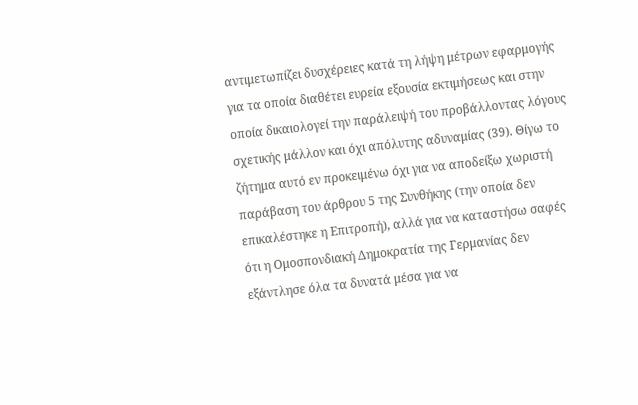αντιμετωπίζει δυσχέρειες κατά τη λήψη μέτρων εφαρμογής για τα οποία διαθέτει ευρεία εξουσία εκτιμήσεως και στην οποία δικαιολογεί την παράλειψή του προβάλλοντας λόγους σχετικής μάλλον και όχι απόλυτης αδυναμίας (39). Θίγω το ζήτημα αυτό εν προκειμένω όχι για να αποδείξω χωριστή παράβαση του άρθρου 5 της Συνθήκης (την οποία δεν επικαλέστηκε η Επιτροπή), αλλά για να καταστήσω σαφές ότι η Ομοσπονδιακή Δημοκρατία της Γερμανίας δεν εξάντλησε όλα τα δυνατά μέσα για να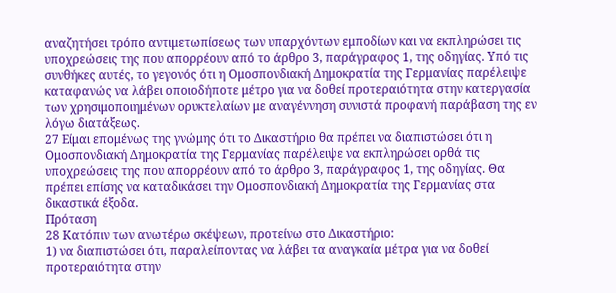αναζητήσει τρόπο αντιμετωπίσεως των υπαρχόντων εμποδίων και να εκπληρώσει τις υποχρεώσεις της που απορρέουν από το άρθρο 3, παράγραφος 1, της οδηγίας. Υπό τις συνθήκες αυτές, το γεγονός ότι η Ομοσπονδιακή Δημοκρατία της Γερμανίας παρέλειψε καταφανώς να λάβει οποιοδήποτε μέτρο για να δοθεί προτεραιότητα στην κατεργασία των χρησιμοποιημένων ορυκτελαίων με αναγέννηση συνιστά προφανή παράβαση της εν λόγω διατάξεως.
27 Είμαι επομένως της γνώμης ότι το Δικαστήριο θα πρέπει να διαπιστώσει ότι η Ομοσπονδιακή Δημοκρατία της Γερμανίας παρέλειψε να εκπληρώσει ορθά τις υποχρεώσεις της που απορρέουν από το άρθρο 3, παράγραφος 1, της οδηγίας. Θα πρέπει επίσης να καταδικάσει την Ομοσπονδιακή Δημοκρατία της Γερμανίας στα δικαστικά έξοδα.
Πρόταση
28 Κατόπιν των ανωτέρω σκέψεων, προτείνω στο Δικαστήριο:
1) να διαπιστώσει ότι, παραλείποντας να λάβει τα αναγκαία μέτρα για να δοθεί προτεραιότητα στην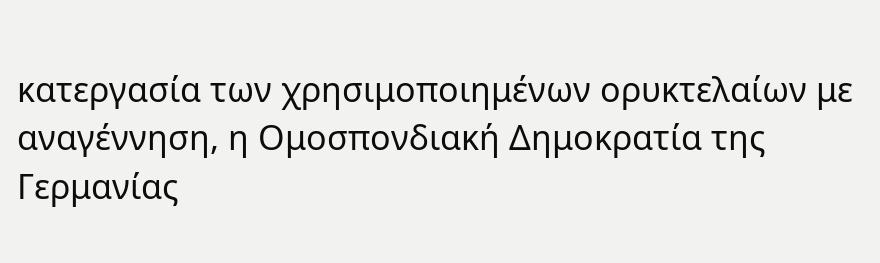κατεργασία των χρησιμοποιημένων ορυκτελαίων με αναγέννηση, η Ομοσπονδιακή Δημοκρατία της Γερμανίας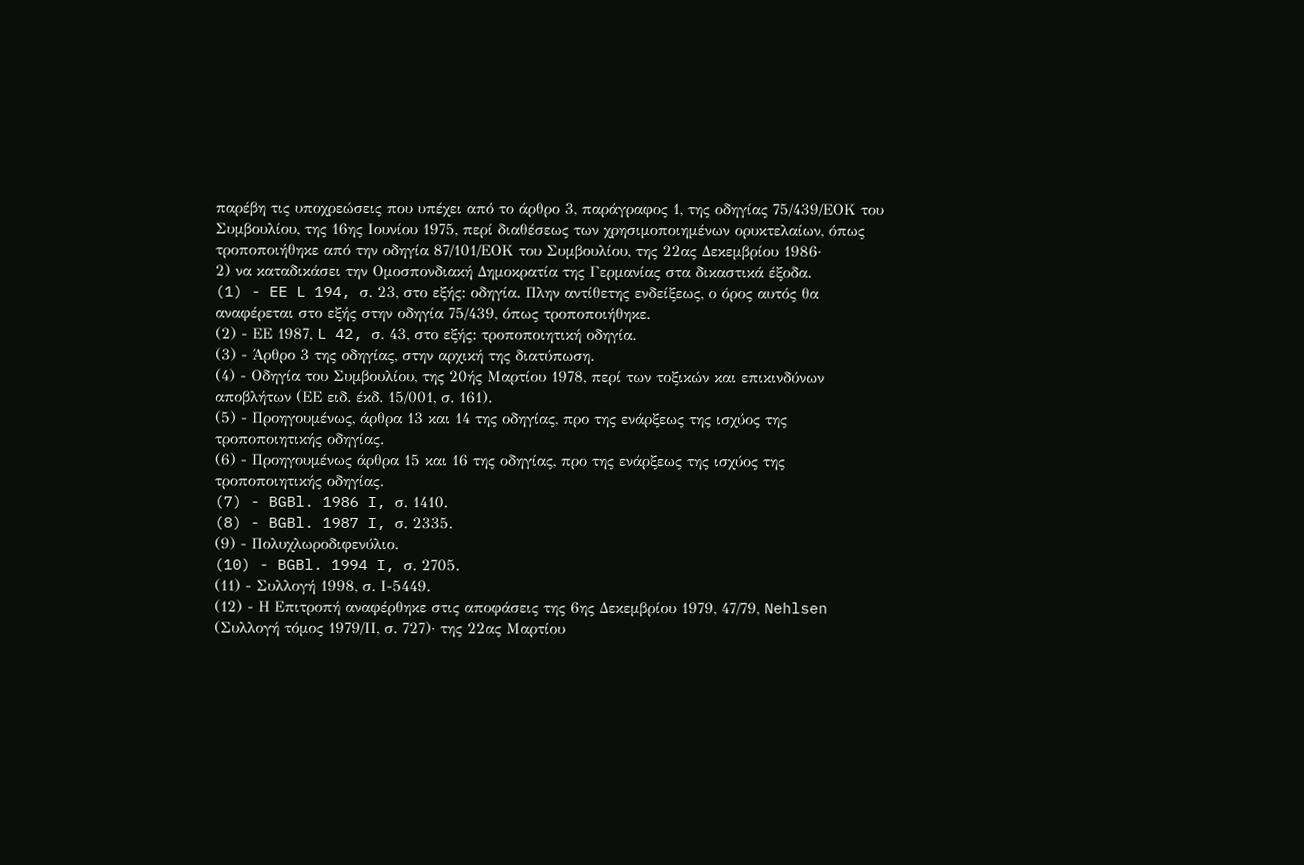παρέβη τις υποχρεώσεις που υπέχει από το άρθρο 3, παράγραφος 1, της οδηγίας 75/439/ΕΟΚ του Συμβουλίου, της 16ης Ιουνίου 1975, περί διαθέσεως των χρησιμοποιημένων ορυκτελαίων, όπως τροποποιήθηκε από την οδηγία 87/101/ΕΟΚ του Συμβουλίου, της 22ας Δεκεμβρίου 1986·
2) να καταδικάσει την Ομοσπονδιακή Δημοκρατία της Γερμανίας στα δικαστικά έξοδα.
(1) - EE L 194, σ. 23, στο εξής: οδηγία. Πλην αντίθετης ενδείξεως, ο όρος αυτός θα αναφέρεται στο εξής στην οδηγία 75/439, όπως τροποποιήθηκε.
(2) - ΕΕ 1987, L 42, σ. 43, στο εξής: τροποποιητική οδηγία.
(3) - Άρθρο 3 της οδηγίας, στην αρχική της διατύπωση.
(4) - Οδηγία του Συμβουλίου, της 20ής Μαρτίου 1978, περί των τοξικών και επικινδύνων αποβλήτων (ΕΕ ειδ. έκδ. 15/001, σ. 161).
(5) - Προηγουμένως, άρθρα 13 και 14 της οδηγίας, προ της ενάρξεως της ισχύος της τροποποιητικής οδηγίας.
(6) - Προηγουμένως άρθρα 15 και 16 της οδηγίας, προ της ενάρξεως της ισχύος της τροποποιητικής οδηγίας.
(7) - BGBl. 1986 I, σ. 1410.
(8) - BGBl. 1987 I, σ. 2335.
(9) - Πολυχλωροδιφενύλιο.
(10) - BGBl. 1994 I, σ. 2705.
(11) - Συλλογή 1998, σ. Ι-5449.
(12) - Η Επιτροπή αναφέρθηκε στις αποφάσεις της 6ης Δεκεμβρίου 1979, 47/79, Nehlsen (Συλλογή τόμος 1979/ΙΙ, σ. 727)· της 22ας Μαρτίου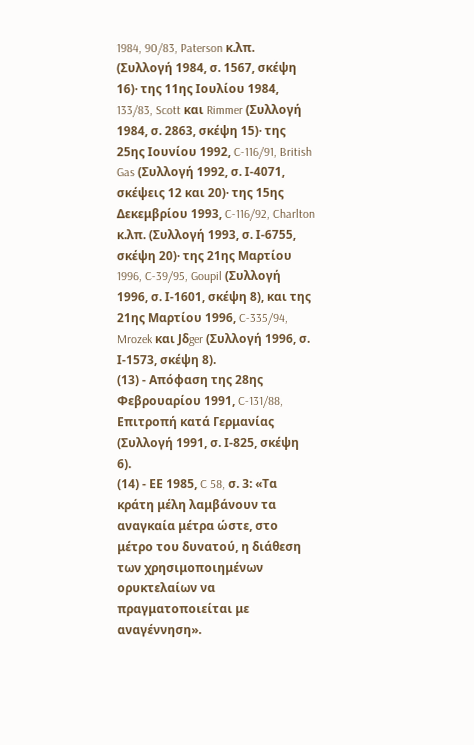1984, 90/83, Paterson κ.λπ. (Συλλογή 1984, σ. 1567, σκέψη 16)· της 11ης Ιουλίου 1984, 133/83, Scott και Rimmer (Συλλογή 1984, σ. 2863, σκέψη 15)· της 25ης Ιουνίου 1992, C-116/91, British Gas (Συλλογή 1992, σ. Ι-4071, σκέψεις 12 και 20)· της 15ης Δεκεμβρίου 1993, C-116/92, Charlton κ.λπ. (Συλλογή 1993, σ. Ι-6755, σκέψη 20)· της 21ης Μαρτίου 1996, C-39/95, Goupil (Συλλογή 1996, σ. Ι-1601, σκέψη 8), και της 21ης Μαρτίου 1996, C-335/94, Mrozek και Jδger (Συλλογή 1996, σ. Ι-1573, σκέψη 8).
(13) - Απόφαση της 28ης Φεβρουαρίου 1991, C-131/88, Επιτροπή κατά Γερμανίας (Συλλογή 1991, σ. Ι-825, σκέψη 6).
(14) - ΕΕ 1985, C 58, σ. 3: «Τα κράτη μέλη λαμβάνουν τα αναγκαία μέτρα ώστε, στο μέτρο του δυνατού, η διάθεση των χρησιμοποιημένων ορυκτελαίων να πραγματοποιείται με αναγέννηση».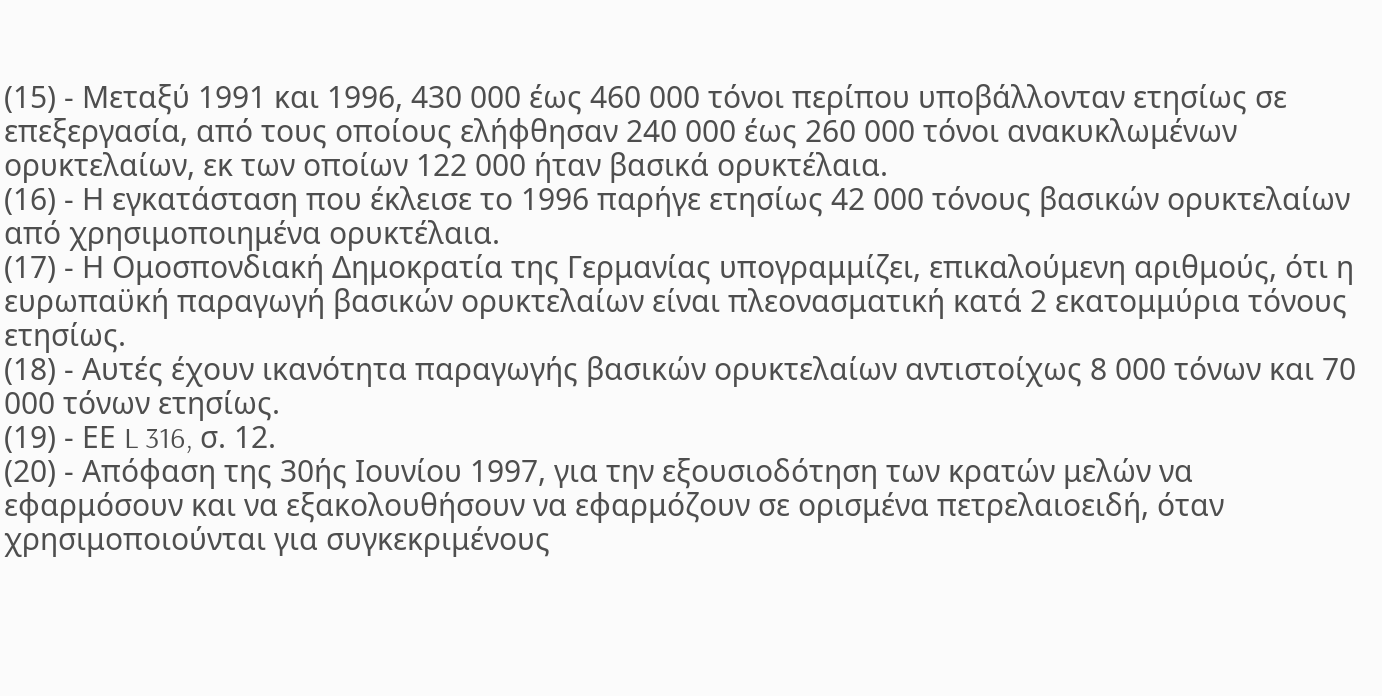(15) - Μεταξύ 1991 και 1996, 430 000 έως 460 000 τόνοι περίπου υποβάλλονταν ετησίως σε επεξεργασία, από τους οποίους ελήφθησαν 240 000 έως 260 000 τόνοι ανακυκλωμένων ορυκτελαίων, εκ των οποίων 122 000 ήταν βασικά ορυκτέλαια.
(16) - Η εγκατάσταση που έκλεισε το 1996 παρήγε ετησίως 42 000 τόνους βασικών ορυκτελαίων από χρησιμοποιημένα ορυκτέλαια.
(17) - Η Ομοσπονδιακή Δημοκρατία της Γερμανίας υπογραμμίζει, επικαλούμενη αριθμούς, ότι η ευρωπαϋκή παραγωγή βασικών ορυκτελαίων είναι πλεονασματική κατά 2 εκατομμύρια τόνους ετησίως.
(18) - Αυτές έχουν ικανότητα παραγωγής βασικών ορυκτελαίων αντιστοίχως 8 000 τόνων και 70 000 τόνων ετησίως.
(19) - ΕΕ L 316, σ. 12.
(20) - Απόφαση της 30ής Ιουνίου 1997, για την εξουσιοδότηση των κρατών μελών να εφαρμόσουν και να εξακολουθήσουν να εφαρμόζουν σε ορισμένα πετρελαιοειδή, όταν χρησιμοποιούνται για συγκεκριμένους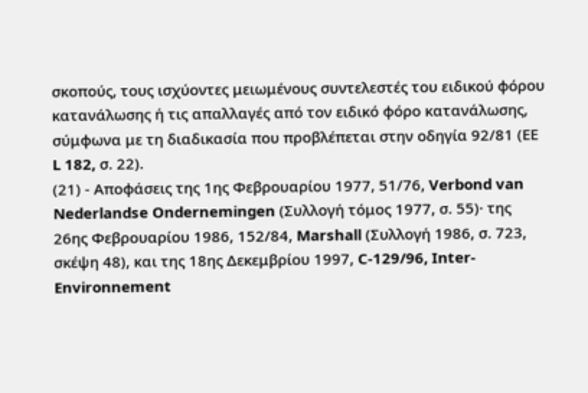σκοπούς, τους ισχύοντες μειωμένους συντελεστές του ειδικού φόρου κατανάλωσης ή τις απαλλαγές από τον ειδικό φόρο κατανάλωσης, σύμφωνα με τη διαδικασία που προβλέπεται στην οδηγία 92/81 (ΕΕ L 182, σ. 22).
(21) - Αποφάσεις της 1ης Φεβρουαρίου 1977, 51/76, Verbond van Nederlandse Ondernemingen (Συλλογή τόμος 1977, σ. 55)· της 26ης Φεβρουαρίου 1986, 152/84, Marshall (Συλλογή 1986, σ. 723, σκέψη 48), και της 18ης Δεκεμβρίου 1997, C-129/96, Inter-Environnement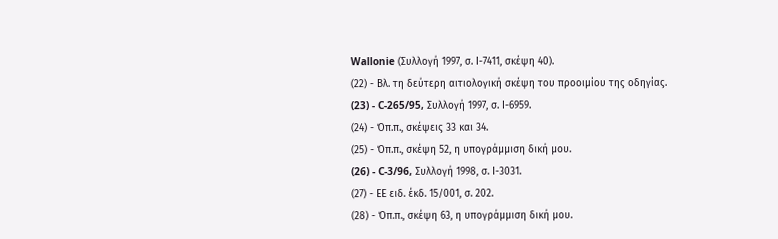Wallonie (Συλλογή 1997, σ. Ι-7411, σκέψη 40).
(22) - Βλ. τη δεύτερη αιτιολογική σκέψη του προοιμίου της οδηγίας.
(23) - C-265/95, Συλλογή 1997, σ. Ι-6959.
(24) - Όπ.π., σκέψεις 33 και 34.
(25) - Όπ.π., σκέψη 52, η υπογράμμιση δική μου.
(26) - C-3/96, Συλλογή 1998, σ. Ι-3031.
(27) - ΕΕ ειδ. έκδ. 15/001, σ. 202.
(28) - Όπ.π., σκέψη 63, η υπογράμμιση δική μου.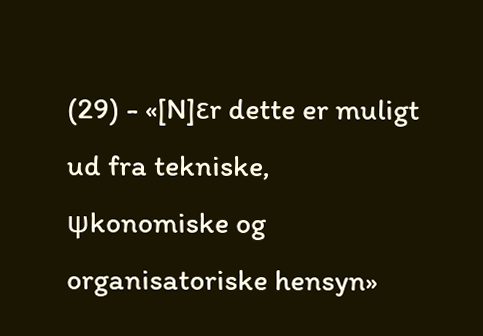(29) - «[N]εr dette er muligt ud fra tekniske, ψkonomiske og organisatoriske hensyn»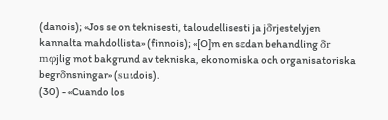(danois); «Jos se on teknisesti, taloudellisesti ja jδrjestelyjen kannalta mahdollista» (finnois); «[O]m en sεdan behandling δr mφjlig mot bakgrund av tekniska, ekonomiska och organisatoriska begrδnsningar» (suιdois).
(30) - «Cuando los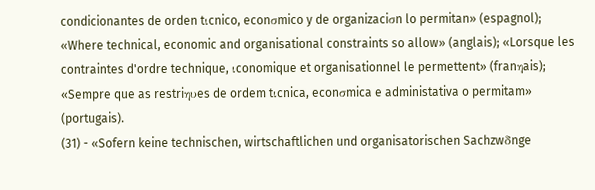condicionantes de orden tιcnico, econσmico y de organizaciσn lo permitan» (espagnol); «Where technical, economic and organisational constraints so allow» (anglais); «Lorsque les contraintes d'ordre technique, ιconomique et organisationnel le permettent» (franηais); «Sempre que as restriηυes de ordem tιcnica, econσmica e administativa o permitam» (portugais).
(31) - «Sofern keine technischen, wirtschaftlichen und organisatorischen Sachzwδnge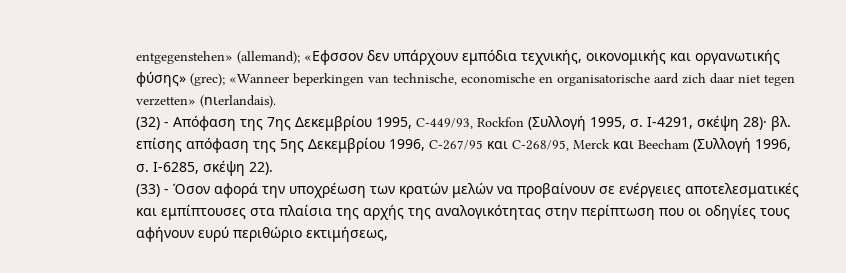entgegenstehen» (allemand); «Eφσσον δεν υπάρχουν εμπόδια τεχνικής, οικονομικής και οργανωτικής φύσης» (grec); «Wanneer beperkingen van technische, economische en organisatorische aard zich daar niet tegen verzetten» (nιerlandais).
(32) - Απόφαση της 7ης Δεκεμβρίου 1995, C-449/93, Rockfon (Συλλογή 1995, σ. Ι-4291, σκέψη 28)· βλ. επίσης απόφαση της 5ης Δεκεμβρίου 1996, C-267/95 και C-268/95, Merck και Beecham (Συλλογή 1996, σ. Ι-6285, σκέψη 22).
(33) - Όσον αφορά την υποχρέωση των κρατών μελών να προβαίνουν σε ενέργειες αποτελεσματικές και εμπίπτουσες στα πλαίσια της αρχής της αναλογικότητας στην περίπτωση που οι οδηγίες τους αφήνουν ευρύ περιθώριο εκτιμήσεως,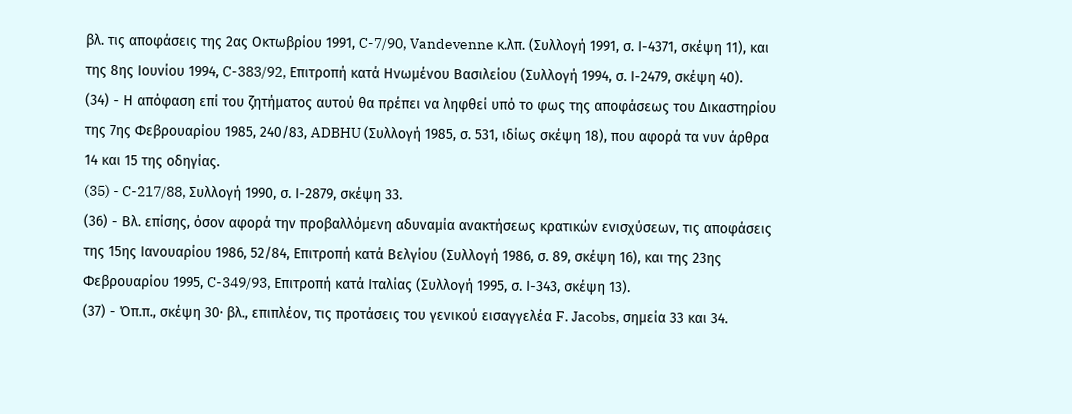βλ. τις αποφάσεις της 2ας Οκτωβρίου 1991, C-7/90, Vandevenne κ.λπ. (Συλλογή 1991, σ. Ι-4371, σκέψη 11), και της 8ης Ιουνίου 1994, C-383/92, Επιτροπή κατά Ηνωμένου Βασιλείου (Συλλογή 1994, σ. Ι-2479, σκέψη 40).
(34) - Η απόφαση επί του ζητήματος αυτού θα πρέπει να ληφθεί υπό το φως της αποφάσεως του Δικαστηρίου της 7ης Φεβρουαρίου 1985, 240/83, ADBHU (Συλλογή 1985, σ. 531, ιδίως σκέψη 18), που αφορά τα νυν άρθρα 14 και 15 της οδηγίας.
(35) - C-217/88, Συλλογή 1990, σ. Ι-2879, σκέψη 33.
(36) - Βλ. επίσης, όσον αφορά την προβαλλόμενη αδυναμία ανακτήσεως κρατικών ενισχύσεων, τις αποφάσεις της 15ης Ιανουαρίου 1986, 52/84, Επιτροπή κατά Βελγίου (Συλλογή 1986, σ. 89, σκέψη 16), και της 23ης Φεβρουαρίου 1995, C-349/93, Επιτροπή κατά Ιταλίας (Συλλογή 1995, σ. Ι-343, σκέψη 13).
(37) - Όπ.π., σκέψη 30· βλ., επιπλέον, τις προτάσεις του γενικού εισαγγελέα F. Jacobs, σημεία 33 και 34.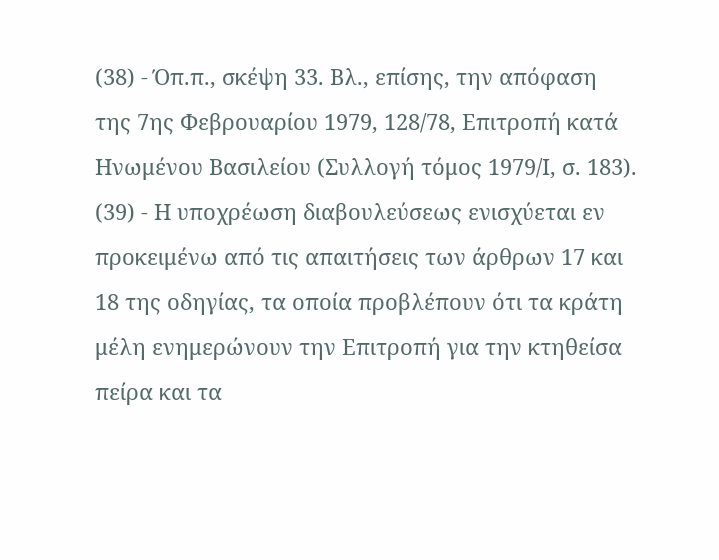(38) - Όπ.π., σκέψη 33. Βλ., επίσης, την απόφαση της 7ης Φεβρουαρίου 1979, 128/78, Επιτροπή κατά Ηνωμένου Βασιλείου (Συλλογή τόμος 1979/Ι, σ. 183).
(39) - Η υποχρέωση διαβουλεύσεως ενισχύεται εν προκειμένω από τις απαιτήσεις των άρθρων 17 και 18 της οδηγίας, τα οποία προβλέπουν ότι τα κράτη μέλη ενημερώνουν την Επιτροπή για την κτηθείσα πείρα και τα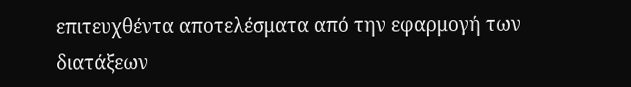επιτευχθέντα αποτελέσματα από την εφαρμογή των διατάξεων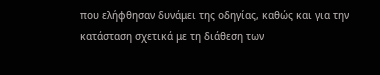που ελήφθησαν δυνάμει της οδηγίας, καθώς και για την κατάσταση σχετικά με τη διάθεση των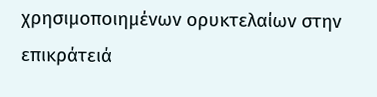χρησιμοποιημένων ορυκτελαίων στην επικράτειά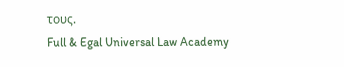τους.
Full & Egal Universal Law Academy